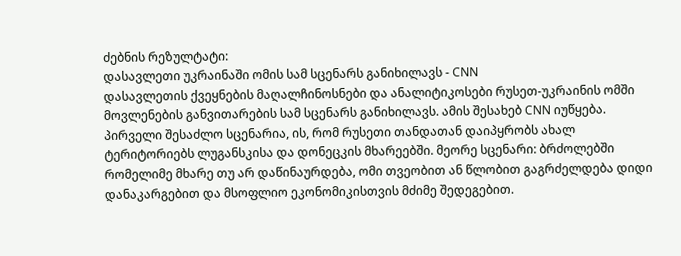ძებნის რეზულტატი:
დასავლეთი უკრაინაში ომის სამ სცენარს განიხილავს - CNN
დასავლეთის ქვეყნების მაღალჩინოსნები და ანალიტიკოსები რუსეთ-უკრაინის ომში მოვლენების განვითარების სამ სცენარს განიხილავს. ამის შესახებ CNN იუწყება. პირველი შესაძლო სცენარია, ის, რომ რუსეთი თანდათან დაიპყრობს ახალ ტერიტორიებს ლუგანსკისა და დონეცკის მხარეებში. მეორე სცენარი: ბრძოლებში რომელიმე მხარე თუ არ დაწინაურდება, ომი თვეობით ან წლობით გაგრძელდება დიდი დანაკარგებით და მსოფლიო ეკონომიკისთვის მძიმე შედეგებით.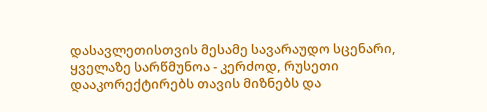დასავლეთისთვის მესამე სავარაუდო სცენარი, ყველაზე სარწმუნოა - კერძოდ, რუსეთი დააკორექტირებს თავის მიზნებს და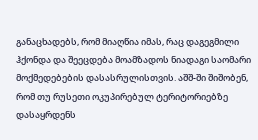განაცხადებს, რომ მიაღწია იმას, რაც დაგეგმილი ჰქონდა და შეეცდება მოამზადოს ნიადაგი საომარი მოქმედებების დასასრულისთვის. აშშ-ში შიშობენ, რომ თუ რუსეთი ოკუპირებულ ტერიტორიებზე დასაყრდენს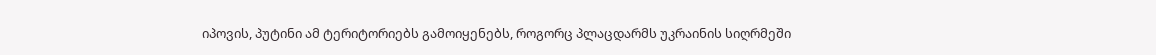იპოვის, პუტინი ამ ტერიტორიებს გამოიყენებს, როგორც პლაცდარმს უკრაინის სიღრმეში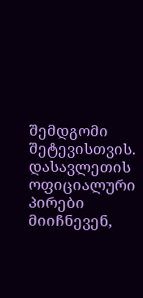შემდგომი შეტევისთვის. დასავლეთის ოფიციალური პირები მიიჩნევენ,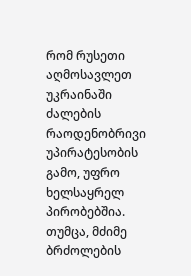რომ რუსეთი აღმოსავლეთ უკრაინაში ძალების რაოდენობრივი უპირატესობის გამო, უფრო ხელსაყრელ პირობებშია. თუმცა, მძიმე ბრძოლების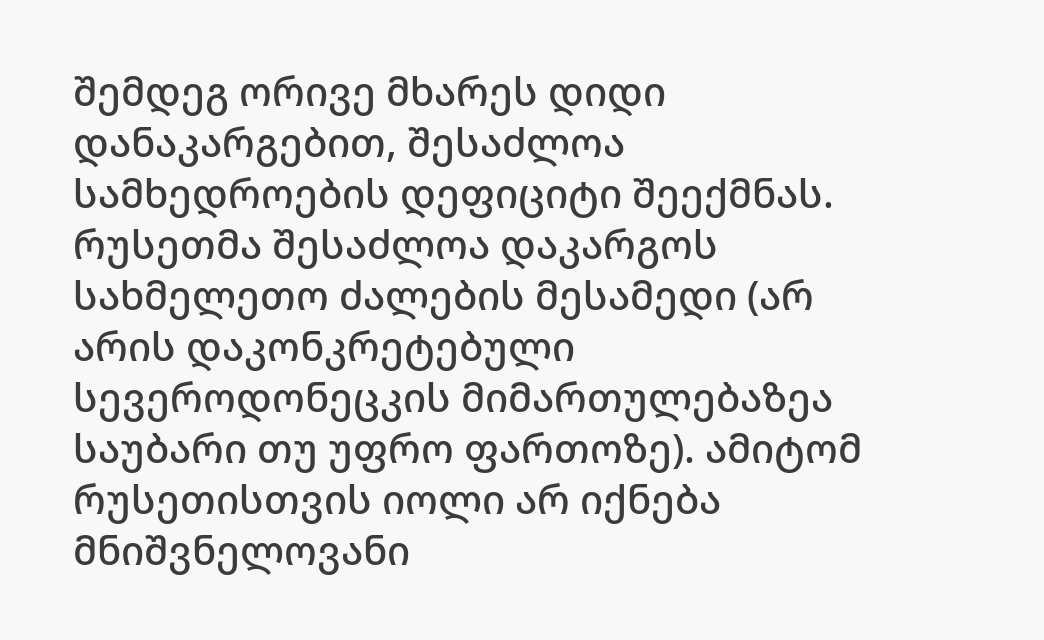შემდეგ ორივე მხარეს დიდი დანაკარგებით, შესაძლოა სამხედროების დეფიციტი შეექმნას. რუსეთმა შესაძლოა დაკარგოს სახმელეთო ძალების მესამედი (არ არის დაკონკრეტებული სევეროდონეცკის მიმართულებაზეა საუბარი თუ უფრო ფართოზე). ამიტომ რუსეთისთვის იოლი არ იქნება მნიშვნელოვანი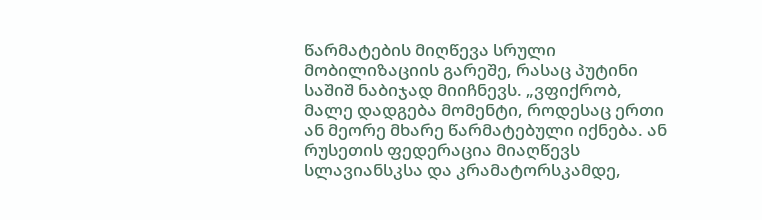წარმატების მიღწევა სრული მობილიზაციის გარეშე, რასაც პუტინი საშიშ ნაბიჯად მიიჩნევს. „ვფიქრობ, მალე დადგება მომენტი, როდესაც ერთი ან მეორე მხარე წარმატებული იქნება. ან რუსეთის ფედერაცია მიაღწევს სლავიანსკსა და კრამატორსკამდე,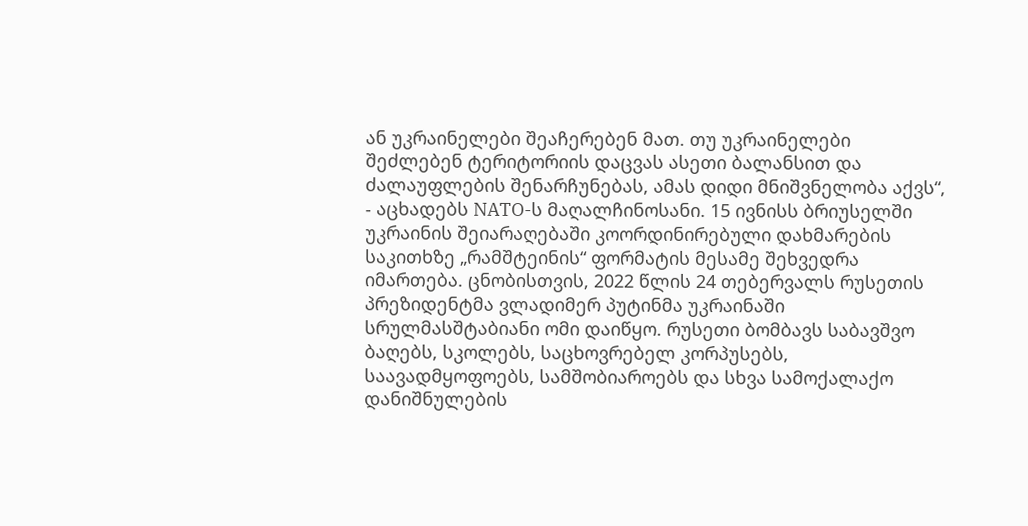ან უკრაინელები შეაჩერებენ მათ. თუ უკრაინელები შეძლებენ ტერიტორიის დაცვას ასეთი ბალანსით და ძალაუფლების შენარჩუნებას, ამას დიდი მნიშვნელობა აქვს“, - აცხადებს NATO-ს მაღალჩინოსანი. 15 ივნისს ბრიუსელში უკრაინის შეიარაღებაში კოორდინირებული დახმარების საკითხზე „რამშტეინის“ ფორმატის მესამე შეხვედრა იმართება. ცნობისთვის, 2022 წლის 24 თებერვალს რუსეთის პრეზიდენტმა ვლადიმერ პუტინმა უკრაინაში სრულმასშტაბიანი ომი დაიწყო. რუსეთი ბომბავს საბავშვო ბაღებს, სკოლებს, საცხოვრებელ კორპუსებს, საავადმყოფოებს, სამშობიაროებს და სხვა სამოქალაქო დანიშნულების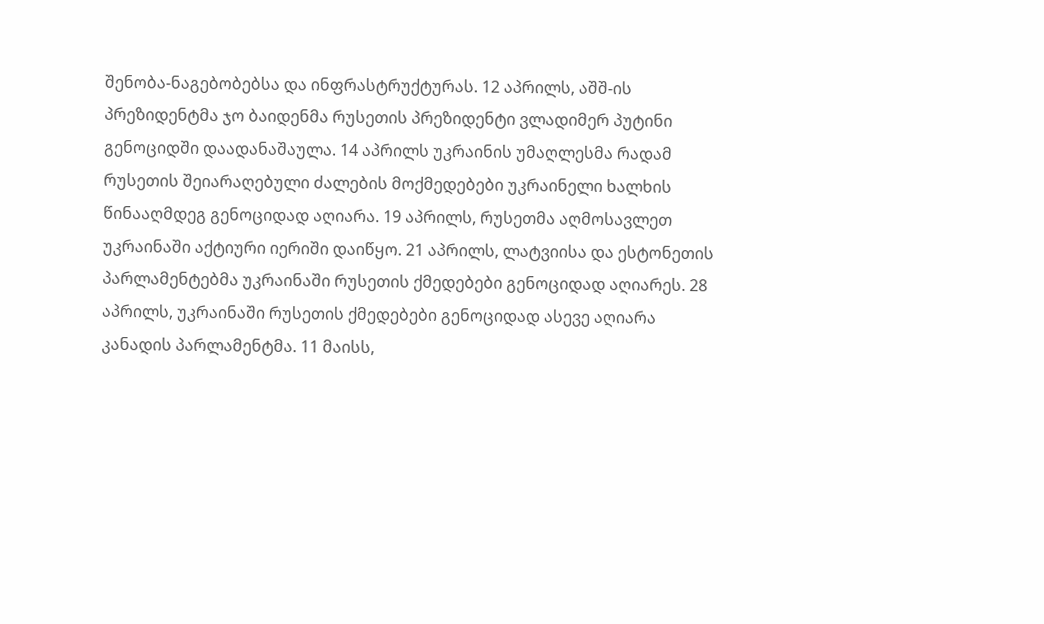შენობა-ნაგებობებსა და ინფრასტრუქტურას. 12 აპრილს, აშშ-ის პრეზიდენტმა ჯო ბაიდენმა რუსეთის პრეზიდენტი ვლადიმერ პუტინი გენოციდში დაადანაშაულა. 14 აპრილს უკრაინის უმაღლესმა რადამ რუსეთის შეიარაღებული ძალების მოქმედებები უკრაინელი ხალხის წინააღმდეგ გენოციდად აღიარა. 19 აპრილს, რუსეთმა აღმოსავლეთ უკრაინაში აქტიური იერიში დაიწყო. 21 აპრილს, ლატვიისა და ესტონეთის პარლამენტებმა უკრაინაში რუსეთის ქმედებები გენოციდად აღიარეს. 28 აპრილს, უკრაინაში რუსეთის ქმედებები გენოციდად ასევე აღიარა კანადის პარლამენტმა. 11 მაისს,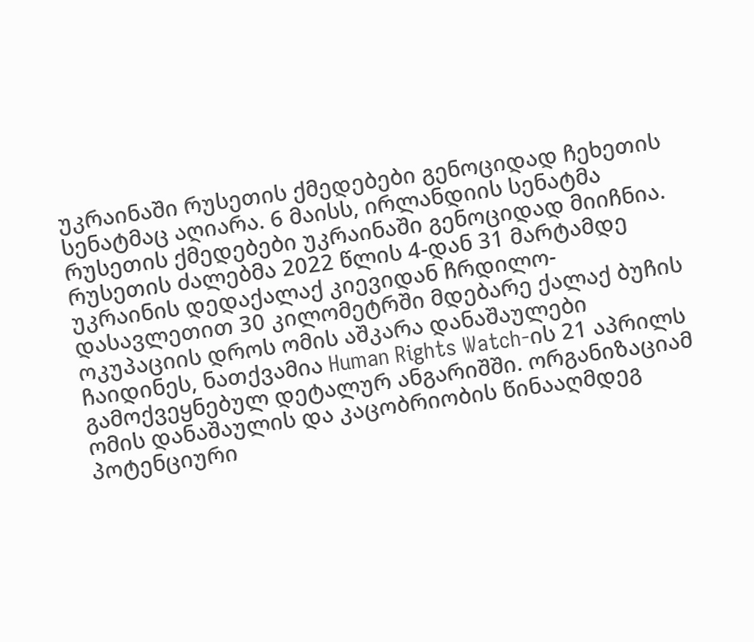უკრაინაში რუსეთის ქმედებები გენოციდად ჩეხეთის სენატმაც აღიარა. 6 მაისს, ირლანდიის სენატმა რუსეთის ქმედებები უკრაინაში გენოციდად მიიჩნია. რუსეთის ძალებმა 2022 წლის 4-დან 31 მარტამდე უკრაინის დედაქალაქ კიევიდან ჩრდილო-დასავლეთით 30 კილომეტრში მდებარე ქალაქ ბუჩის ოკუპაციის დროს ომის აშკარა დანაშაულები ჩაიდინეს, ნათქვამია Human Rights Watch-ის 21 აპრილს გამოქვეყნებულ დეტალურ ანგარიშში. ორგანიზაციამ ომის დანაშაულის და კაცობრიობის წინააღმდეგ პოტენციური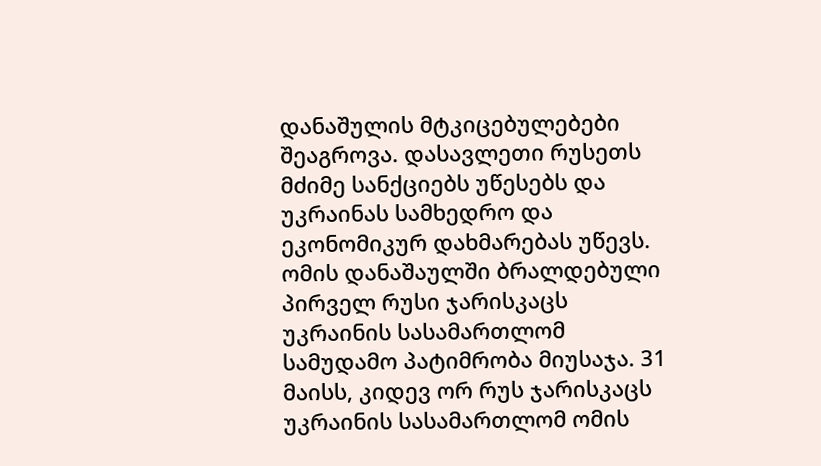დანაშულის მტკიცებულებები შეაგროვა. დასავლეთი რუსეთს მძიმე სანქციებს უწესებს და უკრაინას სამხედრო და ეკონომიკურ დახმარებას უწევს. ომის დანაშაულში ბრალდებული პირველ რუსი ჯარისკაცს უკრაინის სასამართლომ სამუდამო პატიმრობა მიუსაჯა. 31 მაისს, კიდევ ორ რუს ჯარისკაცს უკრაინის სასამართლომ ომის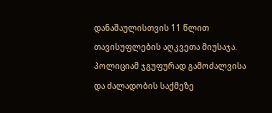დანაშაულისთვის 11 წლით თავისუფლების აღკვეთა მიუსაჯა.
პოლიციამ ჯგუფურად გამოძალვისა და ძალადობის საქმეზე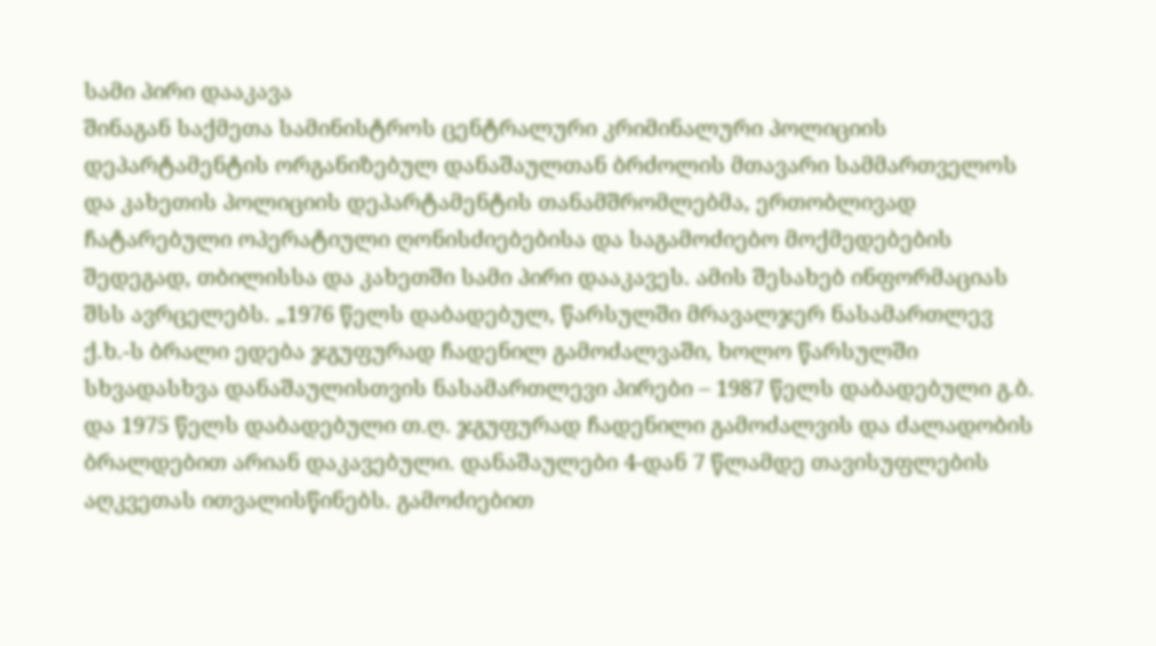სამი პირი დააკავა
შინაგან საქმეთა სამინისტროს ცენტრალური კრიმინალური პოლიციის დეპარტამენტის ორგანიზებულ დანაშაულთან ბრძოლის მთავარი სამმართველოს და კახეთის პოლიციის დეპარტამენტის თანამშრომლებმა, ერთობლივად ჩატარებული ოპერატიული ღონისძიებებისა და საგამოძიებო მოქმედებების შედეგად, თბილისსა და კახეთში სამი პირი დააკავეს. ამის შესახებ ინფორმაციას შსს ავრცელებს. „1976 წელს დაბადებულ, წარსულში მრავალჯერ ნასამართლევ ქ.ხ.-ს ბრალი ედება ჯგუფურად ჩადენილ გამოძალვაში, ხოლო წარსულში სხვადასხვა დანაშაულისთვის ნასამართლევი პირები – 1987 წელს დაბადებული გ.ბ. და 1975 წელს დაბადებული თ.ღ. ჯგუფურად ჩადენილი გამოძალვის და ძალადობის ბრალდებით არიან დაკავებული. დანაშაულები 4-დან 7 წლამდე თავისუფლების აღკვეთას ითვალისწინებს. გამოძიებით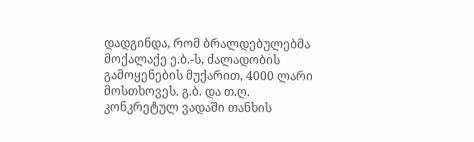დადგინდა, რომ ბრალდებულებმა მოქალაქე ე.ბ.-ს, ძალადობის გამოყენების მუქარით, 4000 ლარი მოსთხოვეს. გ.ბ. და თ.ღ. კონკრეტულ ვადაში თანხის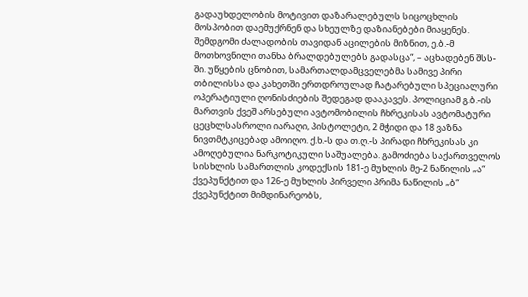გადაუხდელობის მოტივით დაზარალებულს სიცოცხლის მოსპობით დაემუქრნენ და სხეულზე დაზიანებები მიაყენეს. შემდგომი ძალადობის თავიდან აცილების მიზნით, ე.ბ.-მ მოთხოვნილი თანხა ბრალდებულებს გადასცა“, – აცხადებენ შსს-ში. უწყების ცნობით, სამართალდამცველებმა სამივე პირი თბილისსა და კახეთში ერთდროულად ჩატარებული სპეციალური ოპერატიული ღონისძიების შედეგად დააკავეს. პოლიციამ გ.ბ.-ის მართვის ქვეშ არსებული ავტომობილის ჩხრეკისას ავტომატური ცეცხლსასროლი იარაღი, პისტოლეტი, 2 მჭიდი და 18 ვაზნა ნივთმტკიცებად ამოიღო. ქ.ხ.-ს და თ.ღ.-ს პირადი ჩხრეკისას კი ამოღებულია ნარკოტიკული საშუალება. გამოძიება საქართველოს სისხლის სამართლის კოდექსის 181-ე მუხლის მე-2 ნაწილის „ა“ ქვეპუნქტით და 126-ე მუხლის პირველი პრიმა ნაწილის „ბ“ ქვეპუნქტით მიმდინარეობს,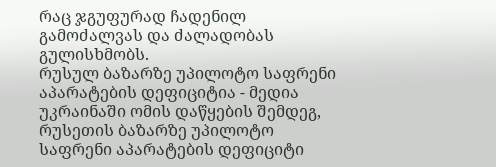რაც ჯგუფურად ჩადენილ გამოძალვას და ძალადობას გულისხმობს.
რუსულ ბაზარზე უპილოტო საფრენი აპარატების დეფიციტია - მედია
უკრაინაში ომის დაწყების შემდეგ, რუსეთის ბაზარზე უპილოტო საფრენი აპარატების დეფიციტი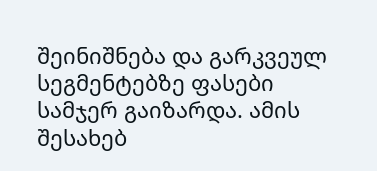შეინიშნება და გარკვეულ სეგმენტებზე ფასები სამჯერ გაიზარდა. ამის შესახებ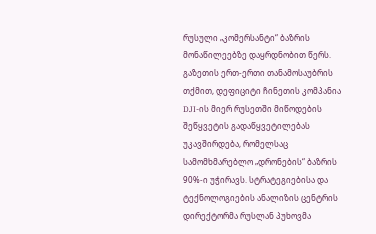რუსული „კომერსანტი“ ბაზრის მონაწილეებზე დაყრდნობით წერს. გაზეთის ერთ-ერთი თანამოსაუბრის თქმით, დეფიციტი ჩინეთის კომპანია DJI-ის მიერ რუსეთში მიწოდების შეწყვეტის გადაწყვეტილებას უკავშირდება, რომელსაც სამომხმარებლო „დრონების“ ბაზრის 90%-ი უჭირავს. სტრატეგიებისა და ტექნოლოგიების ანალიზის ცენტრის დირექტორმა რუსლან პუხოვმა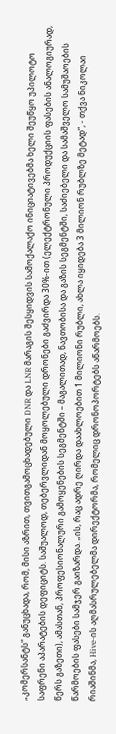„კომერსანტს“ განუცხადა, რომ, მისი აზრით, თვითგამოცხადებული DNR და LNR მარაგის შესყიდვის სამოქალაქო ინიციატივებმა ხელი შეუწყო უპილოტო საფრენი აპარატების დეფიციტს. საშუალოდ, თებერვლიდან მოყოლებული დრონები გაძვირდა 30%-ით (ელექტრონული პროდუქციის ფასების ანალოგიურად, წერს გაზეთი), ამასთან, პროფესიონალური გამოყენების სეგმენტში – მაგალითად, ნავთობისა და გაზის სეგმენტში, საძიებელი და სამაშველო სამუშაოების წარმოების ფასები სამჯერ გაიზარდა. „ის, რაც ადრე ღირდა დაახლოებით 1 მილიონი რუბლი, ახლა იყიდება 3 მილიონ რუბლზე მეტად“, - თქვა ნიკოლაი რიაშინმა, Hive-ის აღმასრულებელმა დირექტორმა, რომელიც დრონოპორტებს აწარმოებს.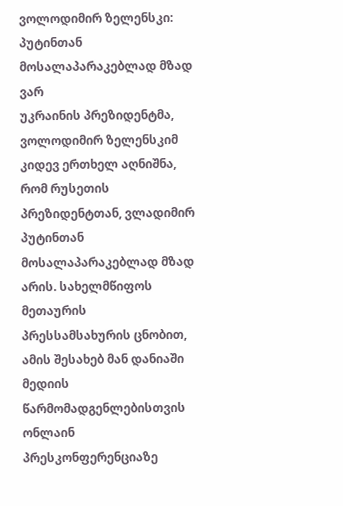ვოლოდიმირ ზელენსკი: პუტინთან მოსალაპარაკებლად მზად ვარ
უკრაინის პრეზიდენტმა, ვოლოდიმირ ზელენსკიმ კიდევ ერთხელ აღნიშნა, რომ რუსეთის პრეზიდენტთან, ვლადიმირ პუტინთან მოსალაპარაკებლად მზად არის. სახელმწიფოს მეთაურის პრესსამსახურის ცნობით, ამის შესახებ მან დანიაში მედიის წარმომადგენლებისთვის ონლაინ პრესკონფერენციაზე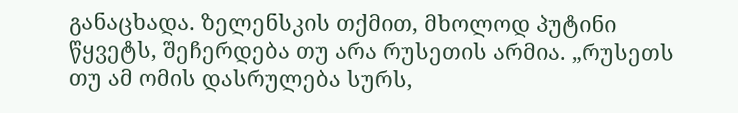განაცხადა. ზელენსკის თქმით, მხოლოდ პუტინი წყვეტს, შეჩერდება თუ არა რუსეთის არმია. „რუსეთს თუ ამ ომის დასრულება სურს,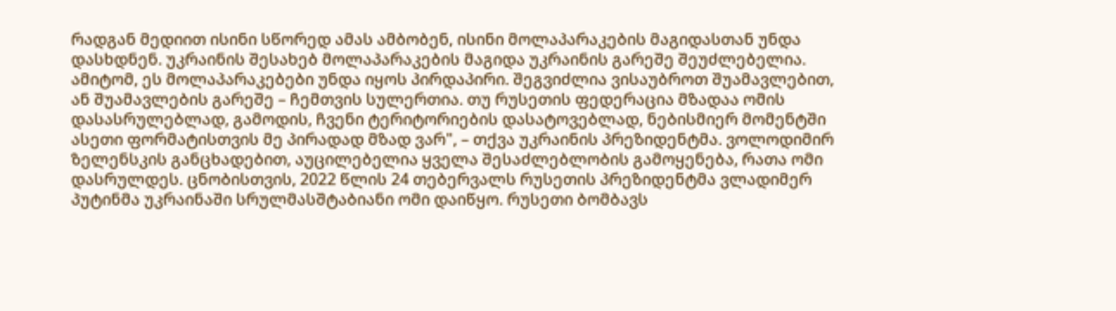რადგან მედიით ისინი სწორედ ამას ამბობენ, ისინი მოლაპარაკების მაგიდასთან უნდა დასხდნენ. უკრაინის შესახებ მოლაპარაკების მაგიდა უკრაინის გარეშე შეუძლებელია. ამიტომ, ეს მოლაპარაკებები უნდა იყოს პირდაპირი. შეგვიძლია ვისაუბროთ შუამავლებით, ან შუამავლების გარეშე – ჩემთვის სულერთია. თუ რუსეთის ფედერაცია მზადაა ომის დასასრულებლად, გამოდის, ჩვენი ტერიტორიების დასატოვებლად, ნებისმიერ მომენტში ასეთი ფორმატისთვის მე პირადად მზად ვარ", – თქვა უკრაინის პრეზიდენტმა. ვოლოდიმირ ზელენსკის განცხადებით, აუცილებელია ყველა შესაძლებლობის გამოყენება, რათა ომი დასრულდეს. ცნობისთვის, 2022 წლის 24 თებერვალს რუსეთის პრეზიდენტმა ვლადიმერ პუტინმა უკრაინაში სრულმასშტაბიანი ომი დაიწყო. რუსეთი ბომბავს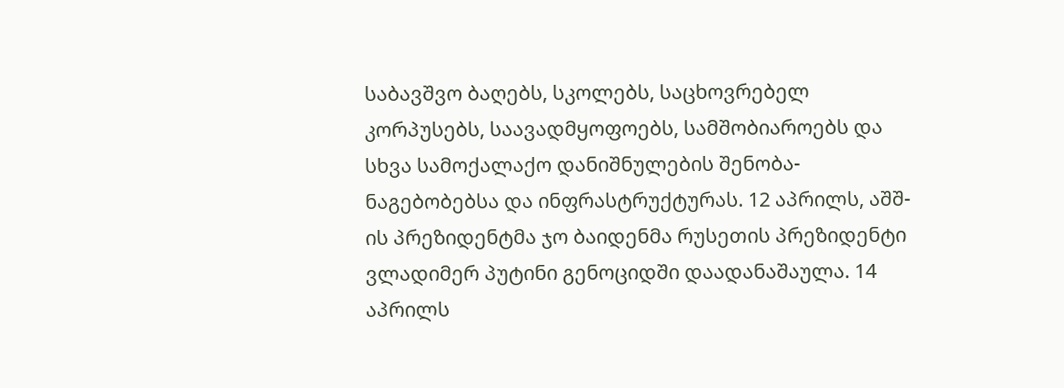საბავშვო ბაღებს, სკოლებს, საცხოვრებელ კორპუსებს, საავადმყოფოებს, სამშობიაროებს და სხვა სამოქალაქო დანიშნულების შენობა-ნაგებობებსა და ინფრასტრუქტურას. 12 აპრილს, აშშ-ის პრეზიდენტმა ჯო ბაიდენმა რუსეთის პრეზიდენტი ვლადიმერ პუტინი გენოციდში დაადანაშაულა. 14 აპრილს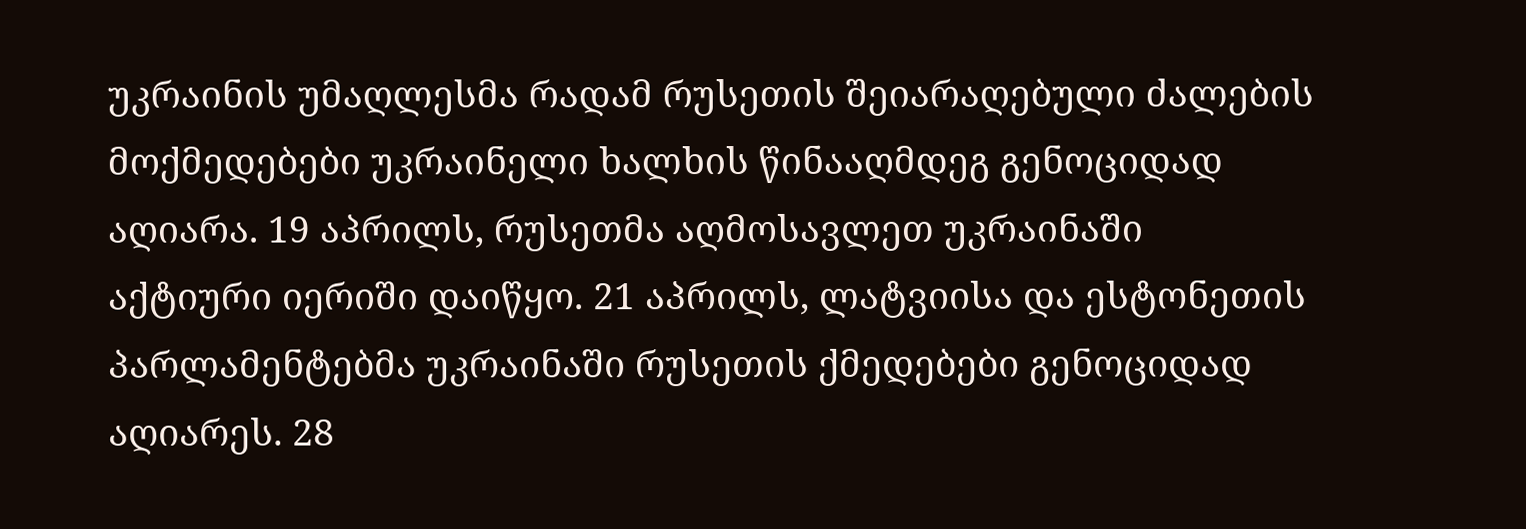უკრაინის უმაღლესმა რადამ რუსეთის შეიარაღებული ძალების მოქმედებები უკრაინელი ხალხის წინააღმდეგ გენოციდად აღიარა. 19 აპრილს, რუსეთმა აღმოსავლეთ უკრაინაში აქტიური იერიში დაიწყო. 21 აპრილს, ლატვიისა და ესტონეთის პარლამენტებმა უკრაინაში რუსეთის ქმედებები გენოციდად აღიარეს. 28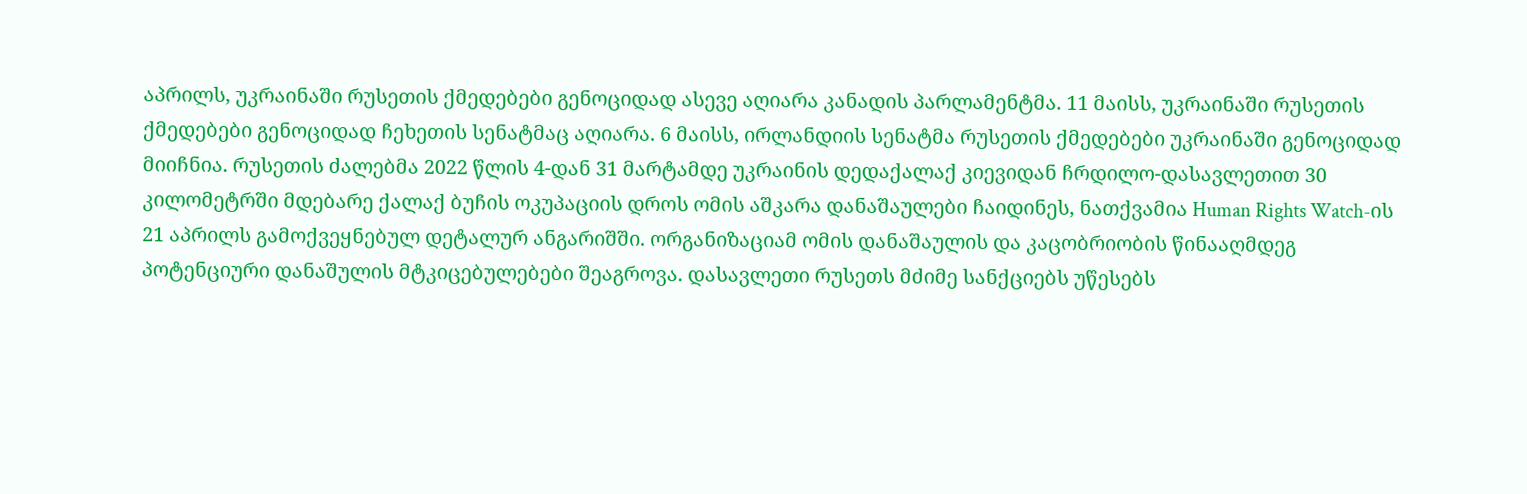აპრილს, უკრაინაში რუსეთის ქმედებები გენოციდად ასევე აღიარა კანადის პარლამენტმა. 11 მაისს, უკრაინაში რუსეთის ქმედებები გენოციდად ჩეხეთის სენატმაც აღიარა. 6 მაისს, ირლანდიის სენატმა რუსეთის ქმედებები უკრაინაში გენოციდად მიიჩნია. რუსეთის ძალებმა 2022 წლის 4-დან 31 მარტამდე უკრაინის დედაქალაქ კიევიდან ჩრდილო-დასავლეთით 30 კილომეტრში მდებარე ქალაქ ბუჩის ოკუპაციის დროს ომის აშკარა დანაშაულები ჩაიდინეს, ნათქვამია Human Rights Watch-ის 21 აპრილს გამოქვეყნებულ დეტალურ ანგარიშში. ორგანიზაციამ ომის დანაშაულის და კაცობრიობის წინააღმდეგ პოტენციური დანაშულის მტკიცებულებები შეაგროვა. დასავლეთი რუსეთს მძიმე სანქციებს უწესებს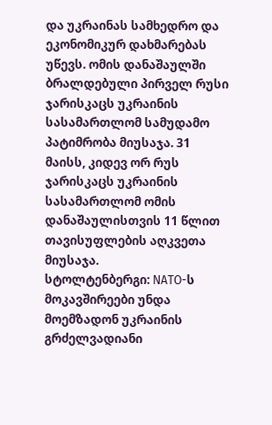და უკრაინას სამხედრო და ეკონომიკურ დახმარებას უწევს. ომის დანაშაულში ბრალდებული პირველ რუსი ჯარისკაცს უკრაინის სასამართლომ სამუდამო პატიმრობა მიუსაჯა. 31 მაისს, კიდევ ორ რუს ჯარისკაცს უკრაინის სასამართლომ ომის დანაშაულისთვის 11 წლით თავისუფლების აღკვეთა მიუსაჯა.
სტოლტენბერგი: NATO-ს მოკავშირეები უნდა მოემზადონ უკრაინის გრძელვადიანი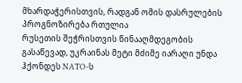მხარდაჭერისთვის, რადგან ომის დასრულების პროგნოზირება რთულია
რუსეთის შეჭრისთვის წინააღმდეგობის გასაწევად, უკრაინას მეტი მძიმე იარაღი უნდა ჰქონდეს NATO-ს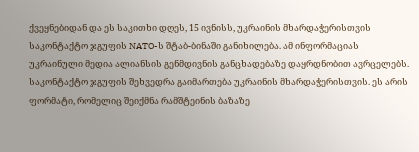ქვეყნებიდან და ეს საკითხი დღეს, 15 ივნისს, უკრაინის მხარდაჭერისთვის საკონტაქტო ჯგუფის NATO-ს შტაბ-ბინაში განიხილება. ამ ინფორმაციას უკრაინული მედია ალიანსის გენმდივნის განცხადებაზე დაყრდნობით ავრცელებს. საკონტაქტო ჯგუფის შეხვედრა გაიმართება უკრაინის მხარდაჭერისთვის. ეს არის ფორმატი, რომელიც შეიქმნა რამშტეინის ბაზაზე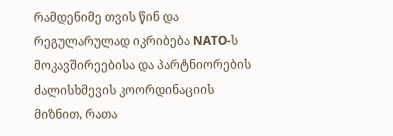რამდენიმე თვის წინ და რეგულარულად იკრიბება NATO-ს მოკავშირეებისა და პარტნიორების ძალისხმევის კოორდინაციის მიზნით, რათა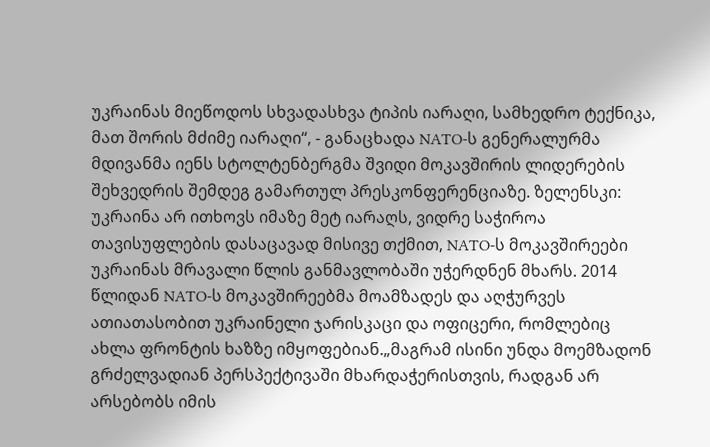უკრაინას მიეწოდოს სხვადასხვა ტიპის იარაღი, სამხედრო ტექნიკა, მათ შორის მძიმე იარაღი“, - განაცხადა NATO-ს გენერალურმა მდივანმა იენს სტოლტენბერგმა შვიდი მოკავშირის ლიდერების შეხვედრის შემდეგ გამართულ პრესკონფერენციაზე. ზელენსკი: უკრაინა არ ითხოვს იმაზე მეტ იარაღს, ვიდრე საჭიროა თავისუფლების დასაცავად მისივე თქმით, NATO-ს მოკავშირეები უკრაინას მრავალი წლის განმავლობაში უჭერდნენ მხარს. 2014 წლიდან NATO-ს მოკავშირეებმა მოამზადეს და აღჭურვეს ათიათასობით უკრაინელი ჯარისკაცი და ოფიცერი, რომლებიც ახლა ფრონტის ხაზზე იმყოფებიან.„მაგრამ ისინი უნდა მოემზადონ გრძელვადიან პერსპექტივაში მხარდაჭერისთვის, რადგან არ არსებობს იმის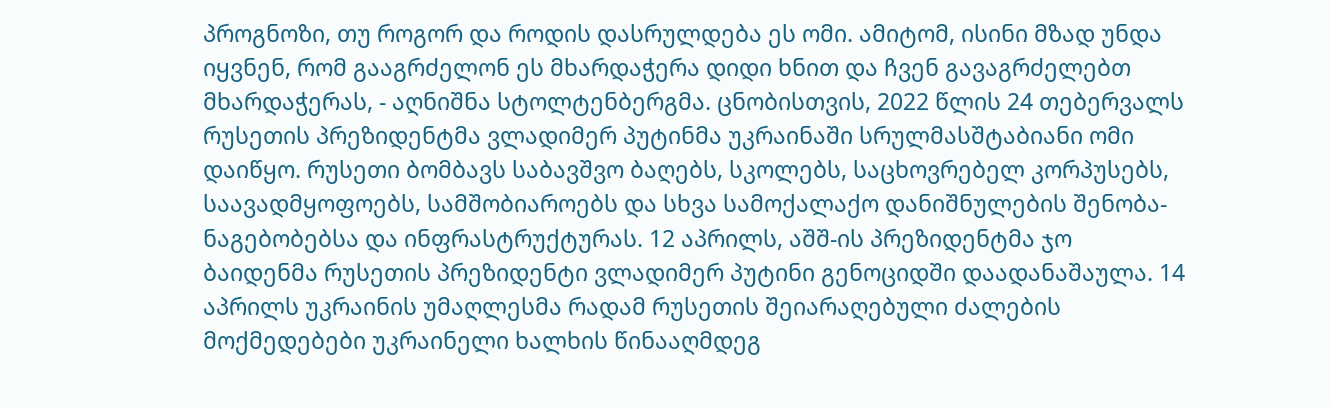პროგნოზი, თუ როგორ და როდის დასრულდება ეს ომი. ამიტომ, ისინი მზად უნდა იყვნენ, რომ გააგრძელონ ეს მხარდაჭერა დიდი ხნით და ჩვენ გავაგრძელებთ მხარდაჭერას, - აღნიშნა სტოლტენბერგმა. ცნობისთვის, 2022 წლის 24 თებერვალს რუსეთის პრეზიდენტმა ვლადიმერ პუტინმა უკრაინაში სრულმასშტაბიანი ომი დაიწყო. რუსეთი ბომბავს საბავშვო ბაღებს, სკოლებს, საცხოვრებელ კორპუსებს, საავადმყოფოებს, სამშობიაროებს და სხვა სამოქალაქო დანიშნულების შენობა-ნაგებობებსა და ინფრასტრუქტურას. 12 აპრილს, აშშ-ის პრეზიდენტმა ჯო ბაიდენმა რუსეთის პრეზიდენტი ვლადიმერ პუტინი გენოციდში დაადანაშაულა. 14 აპრილს უკრაინის უმაღლესმა რადამ რუსეთის შეიარაღებული ძალების მოქმედებები უკრაინელი ხალხის წინააღმდეგ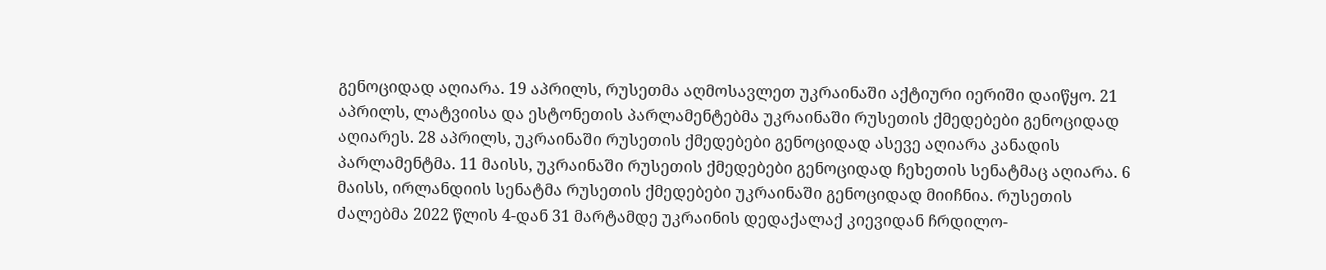გენოციდად აღიარა. 19 აპრილს, რუსეთმა აღმოსავლეთ უკრაინაში აქტიური იერიში დაიწყო. 21 აპრილს, ლატვიისა და ესტონეთის პარლამენტებმა უკრაინაში რუსეთის ქმედებები გენოციდად აღიარეს. 28 აპრილს, უკრაინაში რუსეთის ქმედებები გენოციდად ასევე აღიარა კანადის პარლამენტმა. 11 მაისს, უკრაინაში რუსეთის ქმედებები გენოციდად ჩეხეთის სენატმაც აღიარა. 6 მაისს, ირლანდიის სენატმა რუსეთის ქმედებები უკრაინაში გენოციდად მიიჩნია. რუსეთის ძალებმა 2022 წლის 4-დან 31 მარტამდე უკრაინის დედაქალაქ კიევიდან ჩრდილო-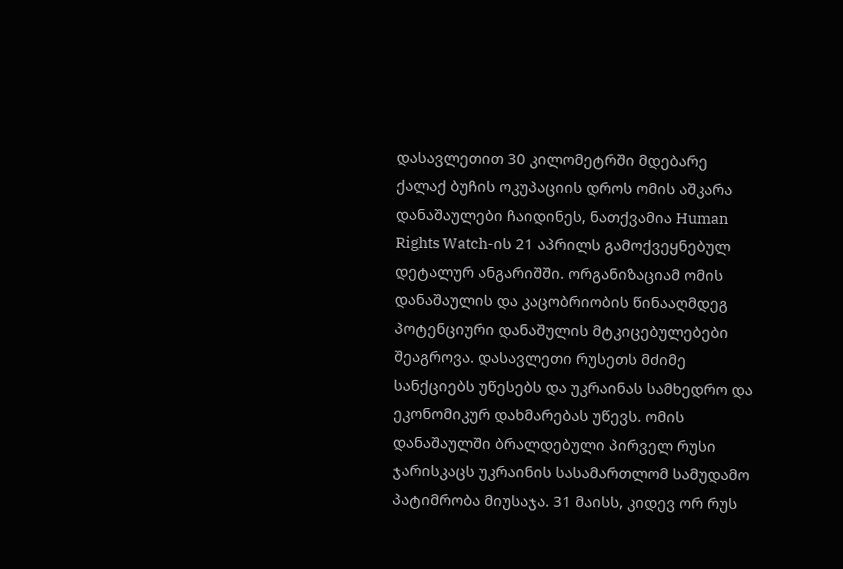დასავლეთით 30 კილომეტრში მდებარე ქალაქ ბუჩის ოკუპაციის დროს ომის აშკარა დანაშაულები ჩაიდინეს, ნათქვამია Human Rights Watch-ის 21 აპრილს გამოქვეყნებულ დეტალურ ანგარიშში. ორგანიზაციამ ომის დანაშაულის და კაცობრიობის წინააღმდეგ პოტენციური დანაშულის მტკიცებულებები შეაგროვა. დასავლეთი რუსეთს მძიმე სანქციებს უწესებს და უკრაინას სამხედრო და ეკონომიკურ დახმარებას უწევს. ომის დანაშაულში ბრალდებული პირველ რუსი ჯარისკაცს უკრაინის სასამართლომ სამუდამო პატიმრობა მიუსაჯა. 31 მაისს, კიდევ ორ რუს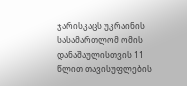ჯარისკაცს უკრაინის სასამართლომ ომის დანაშაულისთვის 11 წლით თავისუფლების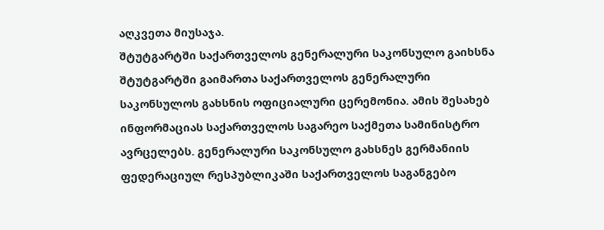აღკვეთა მიუსაჯა.
შტუტგარტში საქართველოს გენერალური საკონსულო გაიხსნა
შტუტგარტში გაიმართა საქართველოს გენერალური საკონსულოს გახსნის ოფიციალური ცერემონია. ამის შესახებ ინფორმაციას საქართველოს საგარეო საქმეთა სამინისტრო ავრცელებს. გენერალური საკონსულო გახსნეს გერმანიის ფედერაციულ რესპუბლიკაში საქართველოს საგანგებო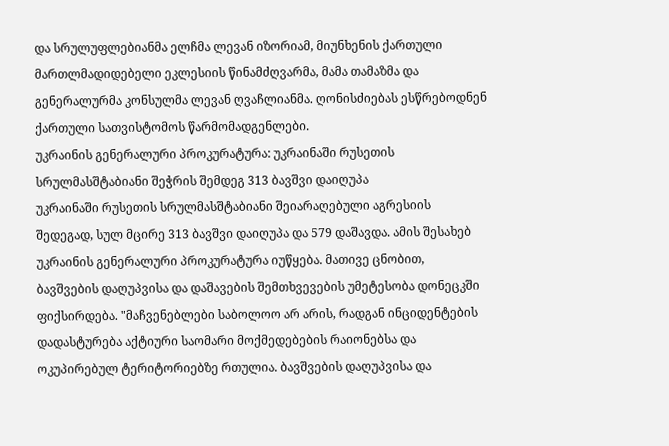და სრულუფლებიანმა ელჩმა ლევან იზორიამ, მიუნხენის ქართული მართლმადიდებელი ეკლესიის წინამძღვარმა, მამა თამაზმა და გენერალურმა კონსულმა ლევან ღვაჩლიანმა. ღონისძიებას ესწრებოდნენ ქართული სათვისტომოს წარმომადგენლები.
უკრაინის გენერალური პროკურატურა: უკრაინაში რუსეთის სრულმასშტაბიანი შეჭრის შემდეგ 313 ბავშვი დაიღუპა
უკრაინაში რუსეთის სრულმასშტაბიანი შეიარაღებული აგრესიის შედეგად, სულ მცირე 313 ბავშვი დაიღუპა და 579 დაშავდა. ამის შესახებ უკრაინის გენერალური პროკურატურა იუწყება. მათივე ცნობით, ბავშვების დაღუპვისა და დაშავების შემთხვევების უმეტესობა დონეცკში ფიქსირდება. "მაჩვენებლები საბოლოო არ არის, რადგან ინციდენტების დადასტურება აქტიური საომარი მოქმედებების რაიონებსა და ოკუპირებულ ტერიტორიებზე რთულია. ბავშვების დაღუპვისა და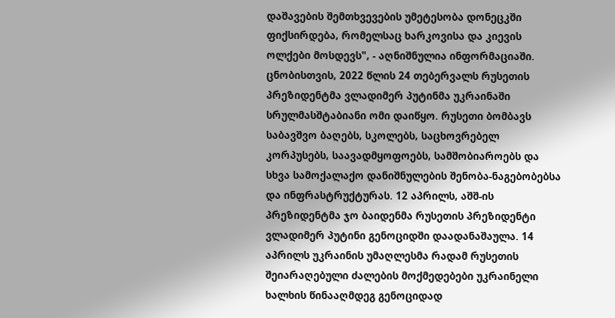დაშავების შემთხვევების უმეტესობა დონეცკში ფიქსირდება, რომელსაც ხარკოვისა და კიევის ოლქები მოსდევს", - აღნიშნულია ინფორმაციაში. ცნობისთვის, 2022 წლის 24 თებერვალს რუსეთის პრეზიდენტმა ვლადიმერ პუტინმა უკრაინაში სრულმასშტაბიანი ომი დაიწყო. რუსეთი ბომბავს საბავშვო ბაღებს, სკოლებს, საცხოვრებელ კორპუსებს, საავადმყოფოებს, სამშობიაროებს და სხვა სამოქალაქო დანიშნულების შენობა-ნაგებობებსა და ინფრასტრუქტურას. 12 აპრილს, აშშ-ის პრეზიდენტმა ჯო ბაიდენმა რუსეთის პრეზიდენტი ვლადიმერ პუტინი გენოციდში დაადანაშაულა. 14 აპრილს უკრაინის უმაღლესმა რადამ რუსეთის შეიარაღებული ძალების მოქმედებები უკრაინელი ხალხის წინააღმდეგ გენოციდად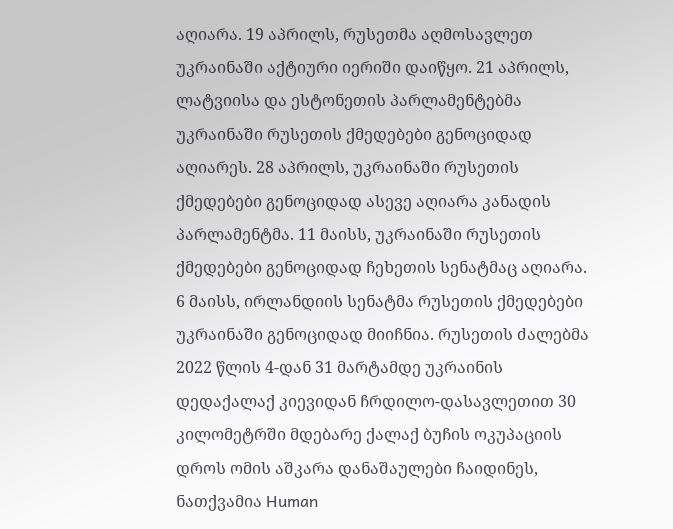აღიარა. 19 აპრილს, რუსეთმა აღმოსავლეთ უკრაინაში აქტიური იერიში დაიწყო. 21 აპრილს, ლატვიისა და ესტონეთის პარლამენტებმა უკრაინაში რუსეთის ქმედებები გენოციდად აღიარეს. 28 აპრილს, უკრაინაში რუსეთის ქმედებები გენოციდად ასევე აღიარა კანადის პარლამენტმა. 11 მაისს, უკრაინაში რუსეთის ქმედებები გენოციდად ჩეხეთის სენატმაც აღიარა. 6 მაისს, ირლანდიის სენატმა რუსეთის ქმედებები უკრაინაში გენოციდად მიიჩნია. რუსეთის ძალებმა 2022 წლის 4-დან 31 მარტამდე უკრაინის დედაქალაქ კიევიდან ჩრდილო-დასავლეთით 30 კილომეტრში მდებარე ქალაქ ბუჩის ოკუპაციის დროს ომის აშკარა დანაშაულები ჩაიდინეს, ნათქვამია Human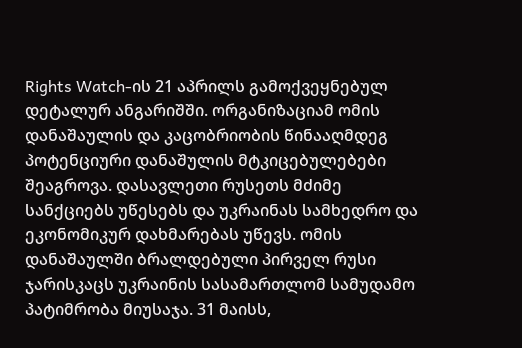Rights Watch-ის 21 აპრილს გამოქვეყნებულ დეტალურ ანგარიშში. ორგანიზაციამ ომის დანაშაულის და კაცობრიობის წინააღმდეგ პოტენციური დანაშულის მტკიცებულებები შეაგროვა. დასავლეთი რუსეთს მძიმე სანქციებს უწესებს და უკრაინას სამხედრო და ეკონომიკურ დახმარებას უწევს. ომის დანაშაულში ბრალდებული პირველ რუსი ჯარისკაცს უკრაინის სასამართლომ სამუდამო პატიმრობა მიუსაჯა. 31 მაისს,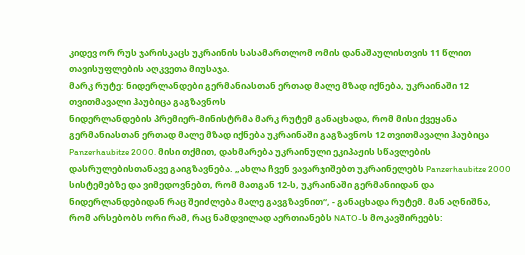კიდევ ორ რუს ჯარისკაცს უკრაინის სასამართლომ ომის დანაშაულისთვის 11 წლით თავისუფლების აღკვეთა მიუსაჯა.
მარკ რუტე: ნიდერლანდები გერმანიასთან ერთად მალე მზად იქნება, უკრაინაში 12 თვითმავალი ჰაუბიცა გაგზავნოს
ნიდერლანდების პრემიერ-მინისტრმა მარკ რუტემ განაცხადა, რომ მისი ქვეყანა გერმანიასთან ერთად მალე მზად იქნება უკრაინაში გაგზავნოს 12 თვითმავალი ჰაუბიცა Panzerhaubitze 2000. მისი თქმით, დახმარება უკრაინული ეკიპაჟის სწავლების დასრულებისთანავე გაიგზავნება. „ახლა ჩვენ ვავარჯიშებთ უკრაინელებს Panzerhaubitze 2000 სისტემებზე და ვიმედოვნებთ, რომ მათგან 12-ს, უკრაინაში გერმანიიდან და ნიდერლანდებიდან რაც შეიძლება მალე გავგზავნით“, - განაცხადა რუტემ. მან აღნიშნა, რომ არსებობს ორი რამ, რაც ნამდვილად აერთიანებს NATO-ს მოკავშირეებს: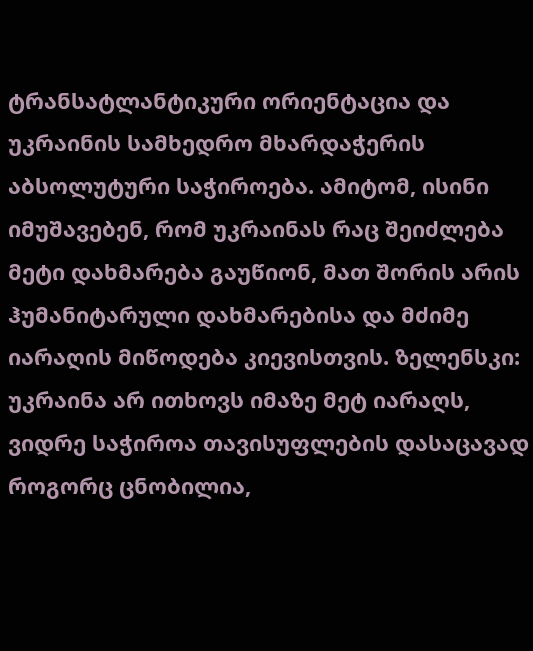ტრანსატლანტიკური ორიენტაცია და უკრაინის სამხედრო მხარდაჭერის აბსოლუტური საჭიროება. ამიტომ, ისინი იმუშავებენ, რომ უკრაინას რაც შეიძლება მეტი დახმარება გაუწიონ, მათ შორის არის ჰუმანიტარული დახმარებისა და მძიმე იარაღის მიწოდება კიევისთვის. ზელენსკი: უკრაინა არ ითხოვს იმაზე მეტ იარაღს, ვიდრე საჭიროა თავისუფლების დასაცავად როგორც ცნობილია,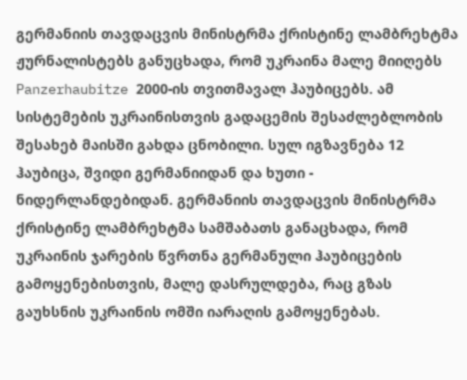გერმანიის თავდაცვის მინისტრმა ქრისტინე ლამბრეხტმა ჟურნალისტებს განუცხადა, რომ უკრაინა მალე მიიღებს Panzerhaubitze 2000-ის თვითმავალ ჰაუბიცებს. ამ სისტემების უკრაინისთვის გადაცემის შესაძლებლობის შესახებ მაისში გახდა ცნობილი. სულ იგზავნება 12 ჰაუბიცა, შვიდი გერმანიიდან და ხუთი - ნიდერლანდებიდან. გერმანიის თავდაცვის მინისტრმა ქრისტინე ლამბრეხტმა სამშაბათს განაცხადა, რომ უკრაინის ჯარების წვრთნა გერმანული ჰაუბიცების გამოყენებისთვის, მალე დასრულდება, რაც გზას გაუხსნის უკრაინის ომში იარაღის გამოყენებას.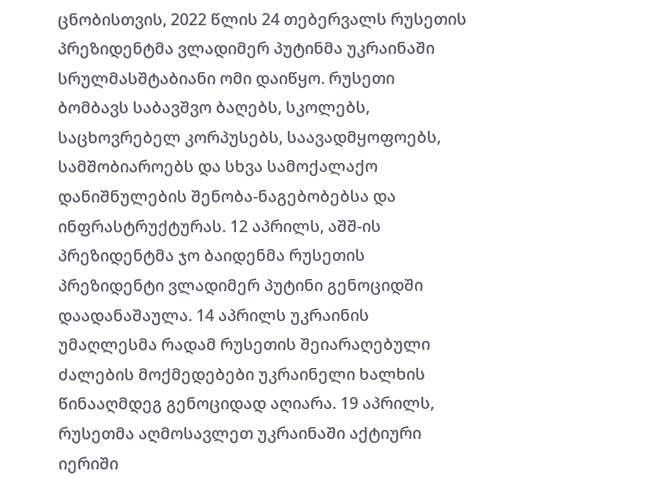ცნობისთვის, 2022 წლის 24 თებერვალს რუსეთის პრეზიდენტმა ვლადიმერ პუტინმა უკრაინაში სრულმასშტაბიანი ომი დაიწყო. რუსეთი ბომბავს საბავშვო ბაღებს, სკოლებს, საცხოვრებელ კორპუსებს, საავადმყოფოებს, სამშობიაროებს და სხვა სამოქალაქო დანიშნულების შენობა-ნაგებობებსა და ინფრასტრუქტურას. 12 აპრილს, აშშ-ის პრეზიდენტმა ჯო ბაიდენმა რუსეთის პრეზიდენტი ვლადიმერ პუტინი გენოციდში დაადანაშაულა. 14 აპრილს უკრაინის უმაღლესმა რადამ რუსეთის შეიარაღებული ძალების მოქმედებები უკრაინელი ხალხის წინააღმდეგ გენოციდად აღიარა. 19 აპრილს, რუსეთმა აღმოსავლეთ უკრაინაში აქტიური იერიში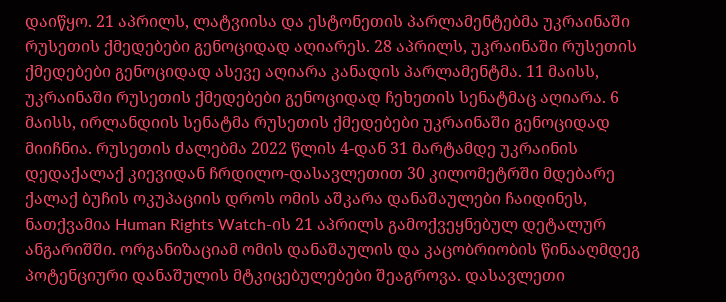დაიწყო. 21 აპრილს, ლატვიისა და ესტონეთის პარლამენტებმა უკრაინაში რუსეთის ქმედებები გენოციდად აღიარეს. 28 აპრილს, უკრაინაში რუსეთის ქმედებები გენოციდად ასევე აღიარა კანადის პარლამენტმა. 11 მაისს, უკრაინაში რუსეთის ქმედებები გენოციდად ჩეხეთის სენატმაც აღიარა. 6 მაისს, ირლანდიის სენატმა რუსეთის ქმედებები უკრაინაში გენოციდად მიიჩნია. რუსეთის ძალებმა 2022 წლის 4-დან 31 მარტამდე უკრაინის დედაქალაქ კიევიდან ჩრდილო-დასავლეთით 30 კილომეტრში მდებარე ქალაქ ბუჩის ოკუპაციის დროს ომის აშკარა დანაშაულები ჩაიდინეს, ნათქვამია Human Rights Watch-ის 21 აპრილს გამოქვეყნებულ დეტალურ ანგარიშში. ორგანიზაციამ ომის დანაშაულის და კაცობრიობის წინააღმდეგ პოტენციური დანაშულის მტკიცებულებები შეაგროვა. დასავლეთი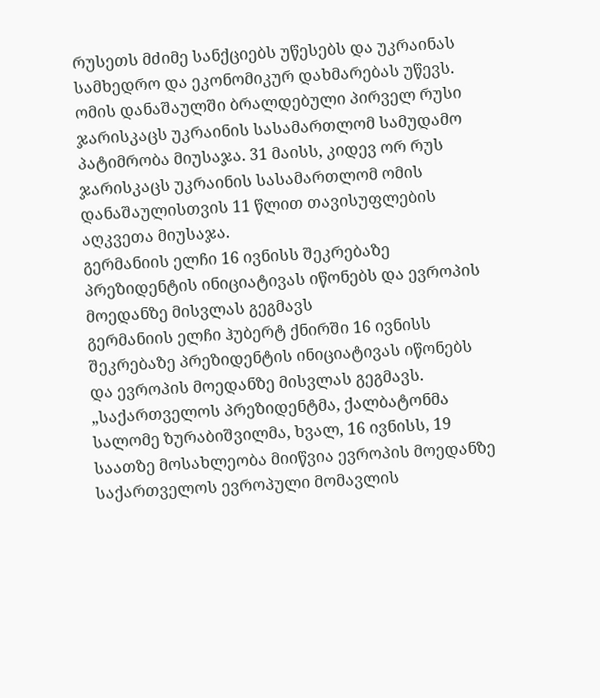რუსეთს მძიმე სანქციებს უწესებს და უკრაინას სამხედრო და ეკონომიკურ დახმარებას უწევს. ომის დანაშაულში ბრალდებული პირველ რუსი ჯარისკაცს უკრაინის სასამართლომ სამუდამო პატიმრობა მიუსაჯა. 31 მაისს, კიდევ ორ რუს ჯარისკაცს უკრაინის სასამართლომ ომის დანაშაულისთვის 11 წლით თავისუფლების აღკვეთა მიუსაჯა.
გერმანიის ელჩი 16 ივნისს შეკრებაზე პრეზიდენტის ინიციატივას იწონებს და ევროპის მოედანზე მისვლას გეგმავს
გერმანიის ელჩი ჰუბერტ ქნირში 16 ივნისს შეკრებაზე პრეზიდენტის ინიციატივას იწონებს და ევროპის მოედანზე მისვლას გეგმავს. „საქართველოს პრეზიდენტმა, ქალბატონმა სალომე ზურაბიშვილმა, ხვალ, 16 ივნისს, 19 საათზე მოსახლეობა მიიწვია ევროპის მოედანზე საქართველოს ევროპული მომავლის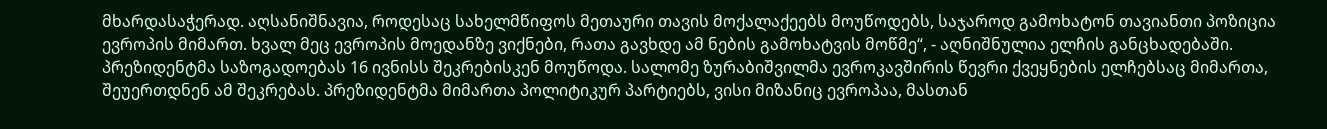მხარდასაჭერად. აღსანიშნავია, როდესაც სახელმწიფოს მეთაური თავის მოქალაქეებს მოუწოდებს, საჯაროდ გამოხატონ თავიანთი პოზიცია ევროპის მიმართ. ხვალ მეც ევროპის მოედანზე ვიქნები, რათა გავხდე ამ ნების გამოხატვის მოწმე“, - აღნიშნულია ელჩის განცხადებაში. პრეზიდენტმა საზოგადოებას 16 ივნისს შეკრებისკენ მოუწოდა. სალომე ზურაბიშვილმა ევროკავშირის წევრი ქვეყნების ელჩებსაც მიმართა, შეუერთდნენ ამ შეკრებას. პრეზიდენტმა მიმართა პოლიტიკურ პარტიებს, ვისი მიზანიც ევროპაა, მასთან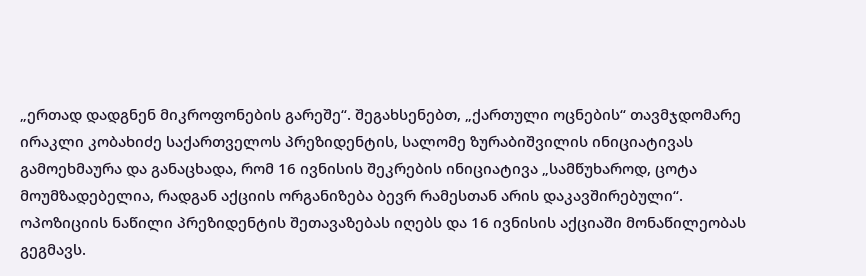„ერთად დადგნენ მიკროფონების გარეშე“. შეგახსენებთ, „ქართული ოცნების“ თავმჯდომარე ირაკლი კობახიძე საქართველოს პრეზიდენტის, სალომე ზურაბიშვილის ინიციატივას გამოეხმაურა და განაცხადა, რომ 16 ივნისის შეკრების ინიციატივა „სამწუხაროდ, ცოტა მოუმზადებელია, რადგან აქციის ორგანიზება ბევრ რამესთან არის დაკავშირებული“. ოპოზიციის ნაწილი პრეზიდენტის შეთავაზებას იღებს და 16 ივნისის აქციაში მონაწილეობას გეგმავს.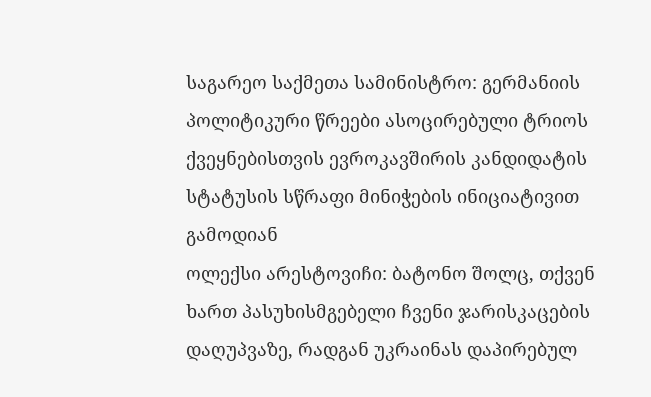საგარეო საქმეთა სამინისტრო: გერმანიის პოლიტიკური წრეები ასოცირებული ტრიოს ქვეყნებისთვის ევროკავშირის კანდიდატის სტატუსის სწრაფი მინიჭების ინიციატივით გამოდიან
ოლექსი არესტოვიჩი: ბატონო შოლც, თქვენ ხართ პასუხისმგებელი ჩვენი ჯარისკაცების დაღუპვაზე, რადგან უკრაინას დაპირებულ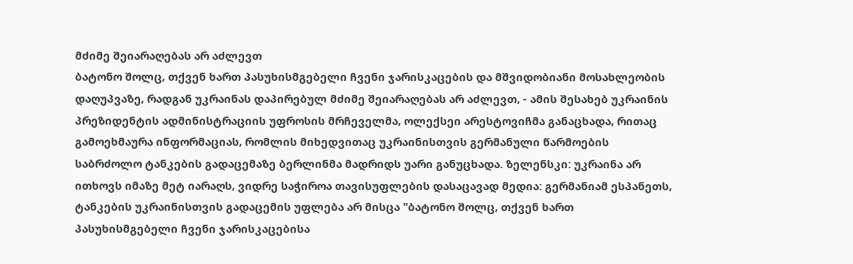მძიმე შეიარაღებას არ აძლევთ
ბატონო შოლც, თქვენ ხართ პასუხისმგებელი ჩვენი ჯარისკაცების და მშვიდობიანი მოსახლეობის დაღუპვაზე, რადგან უკრაინას დაპირებულ მძიმე შეიარაღებას არ აძლევთ, - ამის შესახებ უკრაინის პრეზიდენტის ადმინისტრაციის უფროსის მრჩეველმა, ოლექსეი არესტოვიჩმა განაცხადა, რითაც გამოეხმაურა ინფორმაციას, რომლის მიხედვითაც უკრაინისთვის გერმანული წარმოების საბრძოლო ტანკების გადაცემაზე ბერლინმა მადრიდს უარი განუცხადა. ზელენსკი: უკრაინა არ ითხოვს იმაზე მეტ იარაღს, ვიდრე საჭიროა თავისუფლების დასაცავად მედია: გერმანიამ ესპანეთს, ტანკების უკრაინისთვის გადაცემის უფლება არ მისცა "ბატონო შოლც, თქვენ ხართ პასუხისმგებელი ჩვენი ჯარისკაცებისა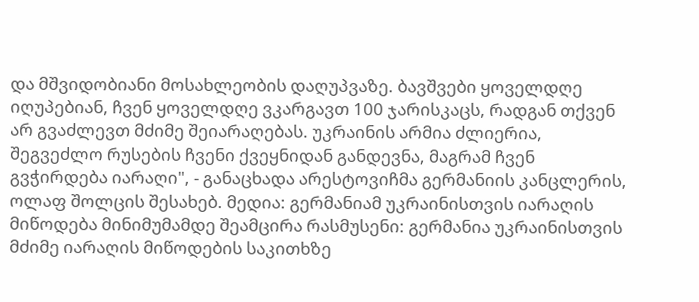და მშვიდობიანი მოსახლეობის დაღუპვაზე. ბავშვები ყოველდღე იღუპებიან, ჩვენ ყოველდღე ვკარგავთ 100 ჯარისკაცს, რადგან თქვენ არ გვაძლევთ მძიმე შეიარაღებას. უკრაინის არმია ძლიერია, შეგვეძლო რუსების ჩვენი ქვეყნიდან განდევნა, მაგრამ ჩვენ გვჭირდება იარაღი", - განაცხადა არესტოვიჩმა გერმანიის კანცლერის, ოლაფ შოლცის შესახებ. მედია: გერმანიამ უკრაინისთვის იარაღის მიწოდება მინიმუმამდე შეამცირა რასმუსენი: გერმანია უკრაინისთვის მძიმე იარაღის მიწოდების საკითხზე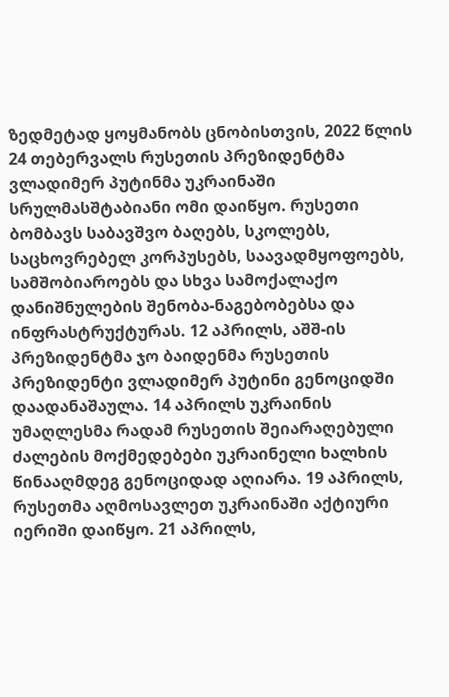ზედმეტად ყოყმანობს ცნობისთვის, 2022 წლის 24 თებერვალს რუსეთის პრეზიდენტმა ვლადიმერ პუტინმა უკრაინაში სრულმასშტაბიანი ომი დაიწყო. რუსეთი ბომბავს საბავშვო ბაღებს, სკოლებს, საცხოვრებელ კორპუსებს, საავადმყოფოებს, სამშობიაროებს და სხვა სამოქალაქო დანიშნულების შენობა-ნაგებობებსა და ინფრასტრუქტურას. 12 აპრილს, აშშ-ის პრეზიდენტმა ჯო ბაიდენმა რუსეთის პრეზიდენტი ვლადიმერ პუტინი გენოციდში დაადანაშაულა. 14 აპრილს უკრაინის უმაღლესმა რადამ რუსეთის შეიარაღებული ძალების მოქმედებები უკრაინელი ხალხის წინააღმდეგ გენოციდად აღიარა. 19 აპრილს, რუსეთმა აღმოსავლეთ უკრაინაში აქტიური იერიში დაიწყო. 21 აპრილს,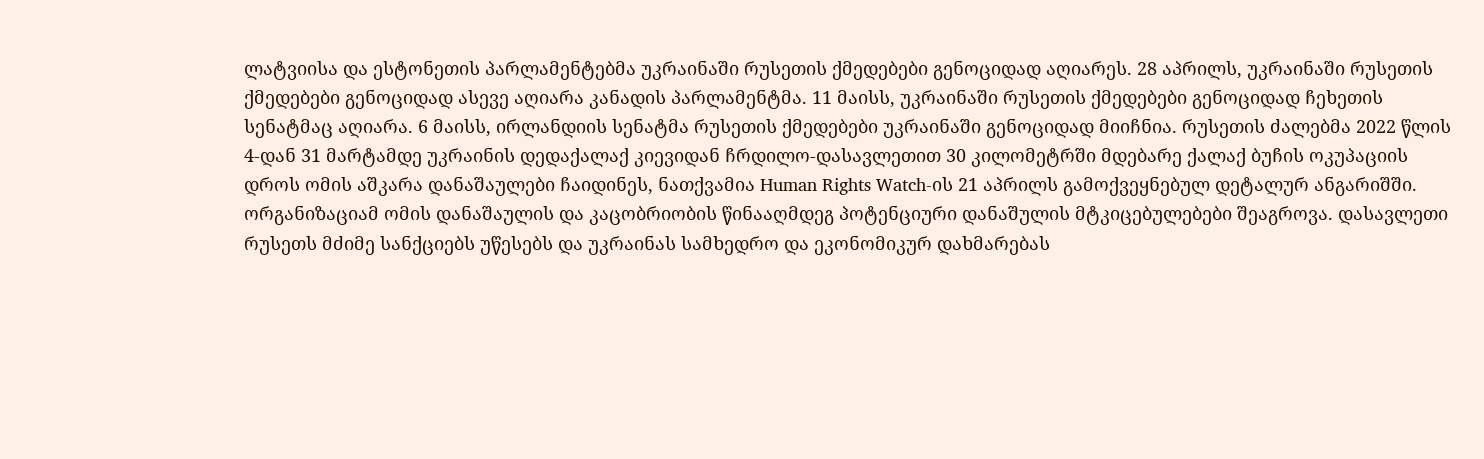ლატვიისა და ესტონეთის პარლამენტებმა უკრაინაში რუსეთის ქმედებები გენოციდად აღიარეს. 28 აპრილს, უკრაინაში რუსეთის ქმედებები გენოციდად ასევე აღიარა კანადის პარლამენტმა. 11 მაისს, უკრაინაში რუსეთის ქმედებები გენოციდად ჩეხეთის სენატმაც აღიარა. 6 მაისს, ირლანდიის სენატმა რუსეთის ქმედებები უკრაინაში გენოციდად მიიჩნია. რუსეთის ძალებმა 2022 წლის 4-დან 31 მარტამდე უკრაინის დედაქალაქ კიევიდან ჩრდილო-დასავლეთით 30 კილომეტრში მდებარე ქალაქ ბუჩის ოკუპაციის დროს ომის აშკარა დანაშაულები ჩაიდინეს, ნათქვამია Human Rights Watch-ის 21 აპრილს გამოქვეყნებულ დეტალურ ანგარიშში. ორგანიზაციამ ომის დანაშაულის და კაცობრიობის წინააღმდეგ პოტენციური დანაშულის მტკიცებულებები შეაგროვა. დასავლეთი რუსეთს მძიმე სანქციებს უწესებს და უკრაინას სამხედრო და ეკონომიკურ დახმარებას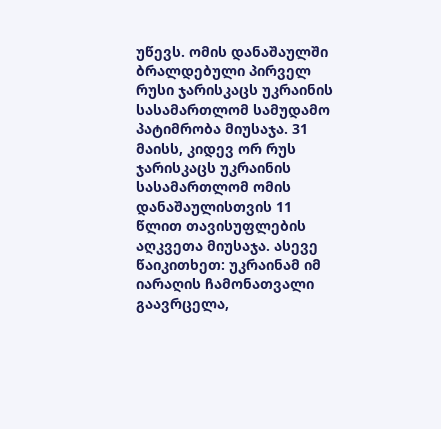უწევს. ომის დანაშაულში ბრალდებული პირველ რუსი ჯარისკაცს უკრაინის სასამართლომ სამუდამო პატიმრობა მიუსაჯა. 31 მაისს, კიდევ ორ რუს ჯარისკაცს უკრაინის სასამართლომ ომის დანაშაულისთვის 11 წლით თავისუფლების აღკვეთა მიუსაჯა. ასევე წაიკითხეთ: უკრაინამ იმ იარაღის ჩამონათვალი გაავრცელა,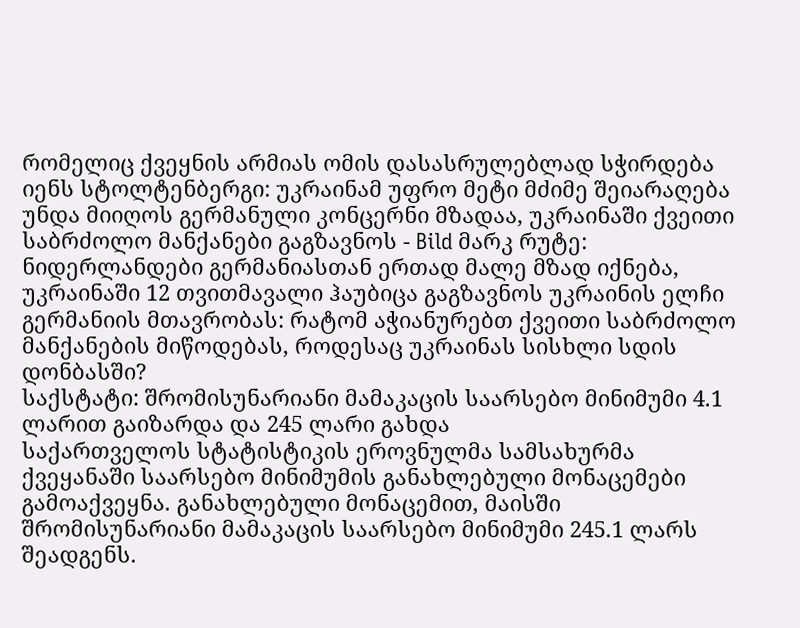რომელიც ქვეყნის არმიას ომის დასასრულებლად სჭირდება იენს სტოლტენბერგი: უკრაინამ უფრო მეტი მძიმე შეიარაღება უნდა მიიღოს გერმანული კონცერნი მზადაა, უკრაინაში ქვეითი საბრძოლო მანქანები გაგზავნოს - Bild მარკ რუტე: ნიდერლანდები გერმანიასთან ერთად მალე მზად იქნება, უკრაინაში 12 თვითმავალი ჰაუბიცა გაგზავნოს უკრაინის ელჩი გერმანიის მთავრობას: რატომ აჭიანურებთ ქვეითი საბრძოლო მანქანების მიწოდებას, როდესაც უკრაინას სისხლი სდის დონბასში?
საქსტატი: შრომისუნარიანი მამაკაცის საარსებო მინიმუმი 4.1 ლარით გაიზარდა და 245 ლარი გახდა
საქართველოს სტატისტიკის ეროვნულმა სამსახურმა ქვეყანაში საარსებო მინიმუმის განახლებული მონაცემები გამოაქვეყნა. განახლებული მონაცემით, მაისში შრომისუნარიანი მამაკაცის საარსებო მინიმუმი 245.1 ლარს შეადგენს.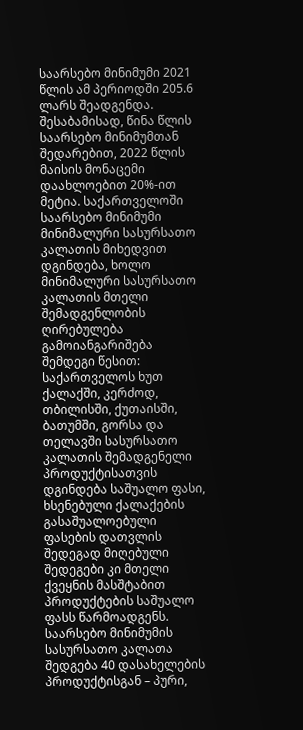საარსებო მინიმუმი 2021 წლის ამ პერიოდში 205.6 ლარს შეადგენდა. შესაბამისად, წინა წლის საარსებო მინიმუმთან შედარებით, 2022 წლის მაისის მონაცემი დაახლოებით 20%-ით მეტია. საქართველოში საარსებო მინიმუმი მინიმალური სასურსათო კალათის მიხედვით დგინდება, ხოლო მინიმალური სასურსათო კალათის მთელი შემადგენლობის ღირებულება გამოიანგარიშება შემდეგი წესით: საქართველოს ხუთ ქალაქში, კერძოდ, თბილისში, ქუთაისში, ბათუმში, გორსა და თელავში სასურსათო კალათის შემადგენელი პროდუქტისათვის დგინდება საშუალო ფასი, ხსენებული ქალაქების გასაშუალოებული ფასების დათვლის შედეგად მიღებული შედეგები კი მთელი ქვეყნის მასშტაბით პროდუქტების საშუალო ფასს წარმოადგენს. საარსებო მინიმუმის სასურსათო კალათა შედგება 40 დასახელების პროდუქტისგან – პური,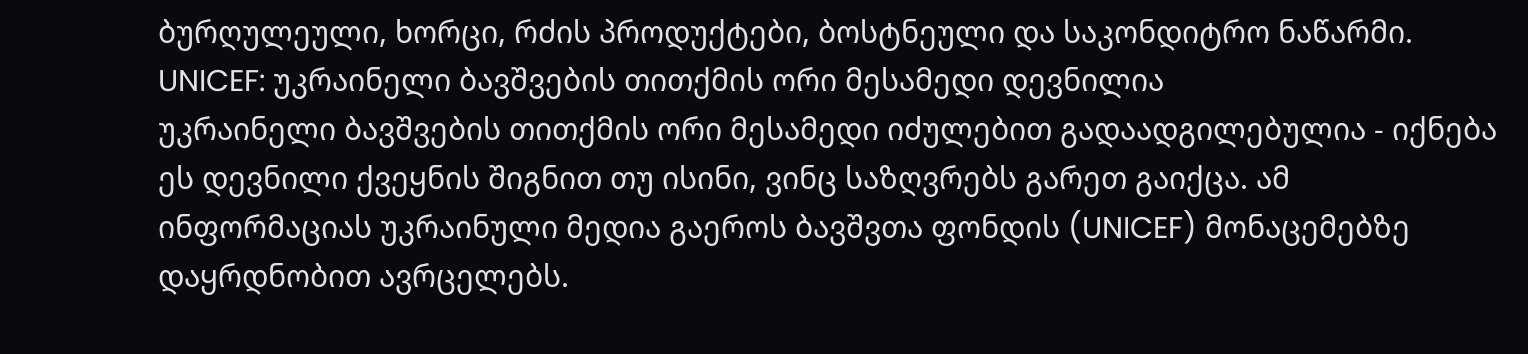ბურღულეული, ხორცი, რძის პროდუქტები, ბოსტნეული და საკონდიტრო ნაწარმი.
UNICEF: უკრაინელი ბავშვების თითქმის ორი მესამედი დევნილია
უკრაინელი ბავშვების თითქმის ორი მესამედი იძულებით გადაადგილებულია - იქნება ეს დევნილი ქვეყნის შიგნით თუ ისინი, ვინც საზღვრებს გარეთ გაიქცა. ამ ინფორმაციას უკრაინული მედია გაეროს ბავშვთა ფონდის (UNICEF) მონაცემებზე დაყრდნობით ავრცელებს.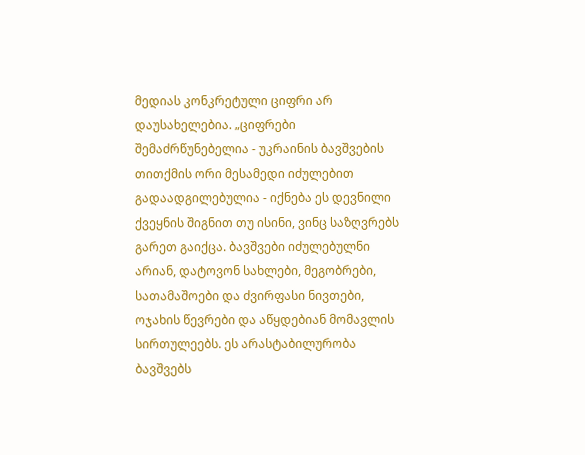მედიას კონკრეტული ციფრი არ დაუსახელებია. „ციფრები შემაძრწუნებელია - უკრაინის ბავშვების თითქმის ორი მესამედი იძულებით გადაადგილებულია - იქნება ეს დევნილი ქვეყნის შიგნით თუ ისინი, ვინც საზღვრებს გარეთ გაიქცა. ბავშვები იძულებულნი არიან, დატოვონ სახლები, მეგობრები, სათამაშოები და ძვირფასი ნივთები, ოჯახის წევრები და აწყდებიან მომავლის სირთულეებს. ეს არასტაბილურობა ბავშვებს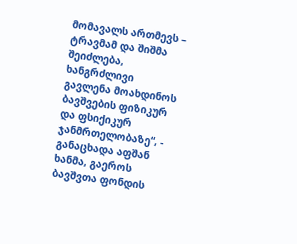მომავალს ართმევს – ტრავმამ და შიშმა შეიძლება, ხანგრძლივი გავლენა მოახდინოს ბავშვების ფიზიკურ და ფსიქიკურ ჯანმრთელობაზე“, - განაცხადა აფშან ხანმა, გაეროს ბავშვთა ფონდის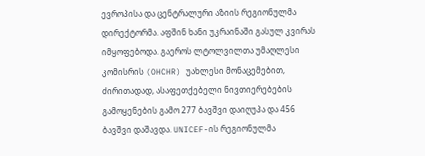ევროპისა და ცენტრალური აზიის რეგიონულმა დირექტორმა. აფშინ ხანი უკრაინაში გასულ კვირას იმყოფებოდა. გაეროს ლტოლვილთა უმაღლესი კომისრის (OHCHR) უახლესი მონაცემებით, ძირითადად, ასაფეთქებელი ნივთიერებების გამოყენების გამო 277 ბავშვი დაიღუპა და 456 ბავშვი დაშავდა. UNICEF-ის რეგიონულმა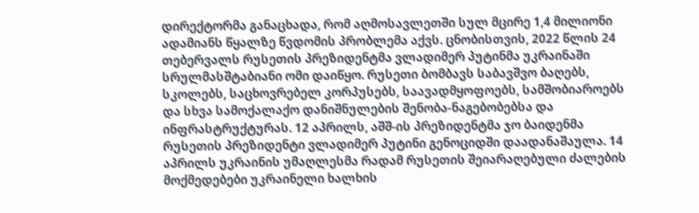დირექტორმა განაცხადა, რომ აღმოსავლეთში სულ მცირე 1,4 მილიონი ადამიანს წყალზე წვდომის პრობლემა აქვს. ცნობისთვის, 2022 წლის 24 თებერვალს რუსეთის პრეზიდენტმა ვლადიმერ პუტინმა უკრაინაში სრულმასშტაბიანი ომი დაიწყო. რუსეთი ბომბავს საბავშვო ბაღებს, სკოლებს, საცხოვრებელ კორპუსებს, საავადმყოფოებს, სამშობიაროებს და სხვა სამოქალაქო დანიშნულების შენობა-ნაგებობებსა და ინფრასტრუქტურას. 12 აპრილს, აშშ-ის პრეზიდენტმა ჯო ბაიდენმა რუსეთის პრეზიდენტი ვლადიმერ პუტინი გენოციდში დაადანაშაულა. 14 აპრილს უკრაინის უმაღლესმა რადამ რუსეთის შეიარაღებული ძალების მოქმედებები უკრაინელი ხალხის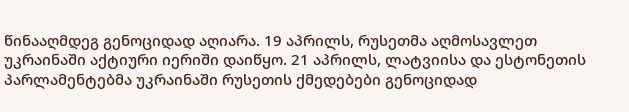წინააღმდეგ გენოციდად აღიარა. 19 აპრილს, რუსეთმა აღმოსავლეთ უკრაინაში აქტიური იერიში დაიწყო. 21 აპრილს, ლატვიისა და ესტონეთის პარლამენტებმა უკრაინაში რუსეთის ქმედებები გენოციდად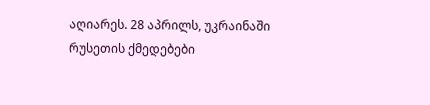აღიარეს. 28 აპრილს, უკრაინაში რუსეთის ქმედებები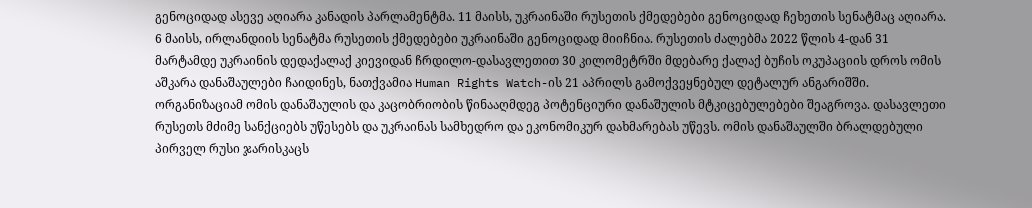გენოციდად ასევე აღიარა კანადის პარლამენტმა. 11 მაისს, უკრაინაში რუსეთის ქმედებები გენოციდად ჩეხეთის სენატმაც აღიარა. 6 მაისს, ირლანდიის სენატმა რუსეთის ქმედებები უკრაინაში გენოციდად მიიჩნია. რუსეთის ძალებმა 2022 წლის 4-დან 31 მარტამდე უკრაინის დედაქალაქ კიევიდან ჩრდილო-დასავლეთით 30 კილომეტრში მდებარე ქალაქ ბუჩის ოკუპაციის დროს ომის აშკარა დანაშაულები ჩაიდინეს, ნათქვამია Human Rights Watch-ის 21 აპრილს გამოქვეყნებულ დეტალურ ანგარიშში. ორგანიზაციამ ომის დანაშაულის და კაცობრიობის წინააღმდეგ პოტენციური დანაშულის მტკიცებულებები შეაგროვა. დასავლეთი რუსეთს მძიმე სანქციებს უწესებს და უკრაინას სამხედრო და ეკონომიკურ დახმარებას უწევს. ომის დანაშაულში ბრალდებული პირველ რუსი ჯარისკაცს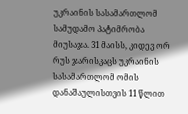უკრაინის სასამართლომ სამუდამო პატიმრობა მიუსაჯა. 31 მაისს, კიდევ ორ რუს ჯარისკაცს უკრაინის სასამართლომ ომის დანაშაულისთვის 11 წლით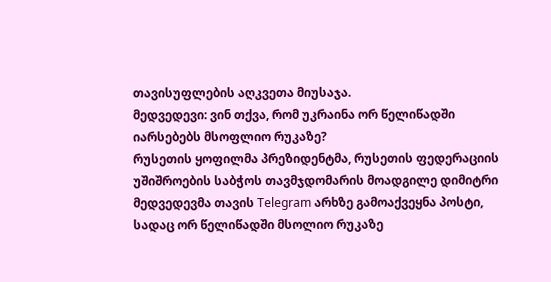თავისუფლების აღკვეთა მიუსაჯა.
მედვედევი: ვინ თქვა, რომ უკრაინა ორ წელიწადში იარსებებს მსოფლიო რუკაზე?
რუსეთის ყოფილმა პრეზიდენტმა, რუსეთის ფედერაციის უშიშროების საბჭოს თავმჯდომარის მოადგილე დიმიტრი მედვედევმა თავის Telegram არხზე გამოაქვეყნა პოსტი, სადაც ორ წელიწადში მსოლიო რუკაზე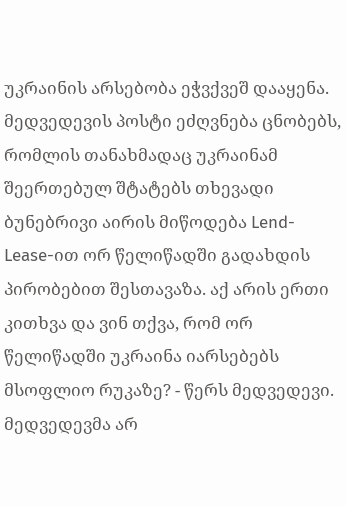უკრაინის არსებობა ეჭვქვეშ დააყენა. მედვედევის პოსტი ეძღვნება ცნობებს, რომლის თანახმადაც უკრაინამ შეერთებულ შტატებს თხევადი ბუნებრივი აირის მიწოდება Lend-Lease-ით ორ წელიწადში გადახდის პირობებით შესთავაზა. აქ არის ერთი კითხვა და ვინ თქვა, რომ ორ წელიწადში უკრაინა იარსებებს მსოფლიო რუკაზე? - წერს მედვედევი. მედვედევმა არ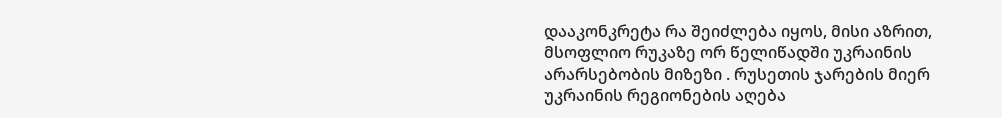დააკონკრეტა რა შეიძლება იყოს, მისი აზრით, მსოფლიო რუკაზე ორ წელიწადში უკრაინის არარსებობის მიზეზი . რუსეთის ჯარების მიერ უკრაინის რეგიონების აღება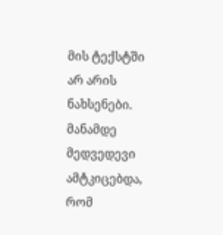მის ტექსტში არ არის ნახსენები. მანამდე მედვედევი ამტკიცებდა, რომ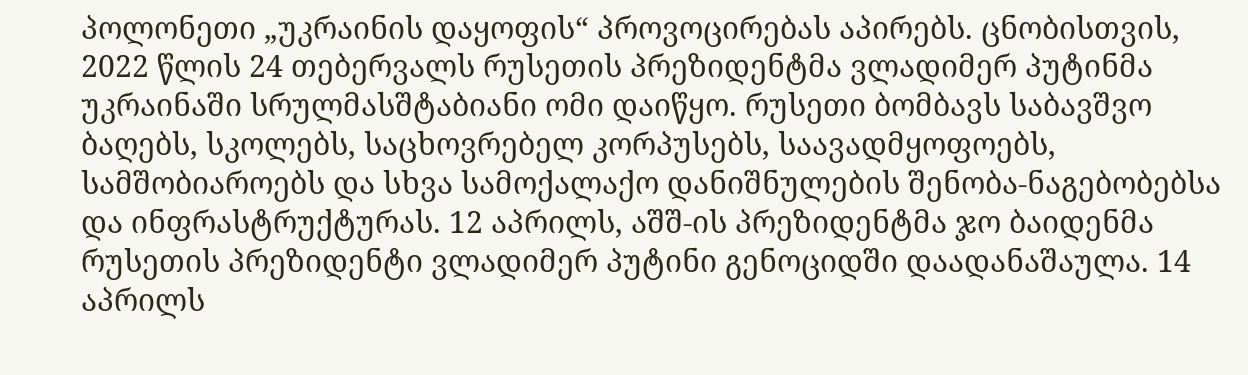პოლონეთი „უკრაინის დაყოფის“ პროვოცირებას აპირებს. ცნობისთვის, 2022 წლის 24 თებერვალს რუსეთის პრეზიდენტმა ვლადიმერ პუტინმა უკრაინაში სრულმასშტაბიანი ომი დაიწყო. რუსეთი ბომბავს საბავშვო ბაღებს, სკოლებს, საცხოვრებელ კორპუსებს, საავადმყოფოებს, სამშობიაროებს და სხვა სამოქალაქო დანიშნულების შენობა-ნაგებობებსა და ინფრასტრუქტურას. 12 აპრილს, აშშ-ის პრეზიდენტმა ჯო ბაიდენმა რუსეთის პრეზიდენტი ვლადიმერ პუტინი გენოციდში დაადანაშაულა. 14 აპრილს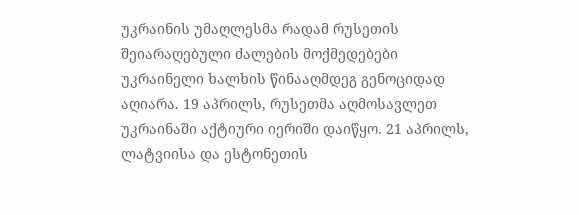უკრაინის უმაღლესმა რადამ რუსეთის შეიარაღებული ძალების მოქმედებები უკრაინელი ხალხის წინააღმდეგ გენოციდად აღიარა. 19 აპრილს, რუსეთმა აღმოსავლეთ უკრაინაში აქტიური იერიში დაიწყო. 21 აპრილს, ლატვიისა და ესტონეთის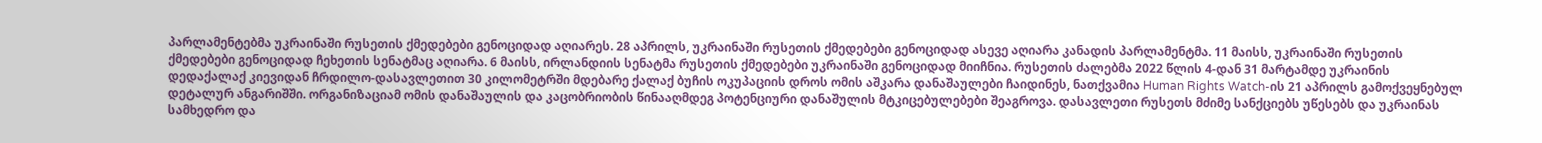პარლამენტებმა უკრაინაში რუსეთის ქმედებები გენოციდად აღიარეს. 28 აპრილს, უკრაინაში რუსეთის ქმედებები გენოციდად ასევე აღიარა კანადის პარლამენტმა. 11 მაისს, უკრაინაში რუსეთის ქმედებები გენოციდად ჩეხეთის სენატმაც აღიარა. 6 მაისს, ირლანდიის სენატმა რუსეთის ქმედებები უკრაინაში გენოციდად მიიჩნია. რუსეთის ძალებმა 2022 წლის 4-დან 31 მარტამდე უკრაინის დედაქალაქ კიევიდან ჩრდილო-დასავლეთით 30 კილომეტრში მდებარე ქალაქ ბუჩის ოკუპაციის დროს ომის აშკარა დანაშაულები ჩაიდინეს, ნათქვამია Human Rights Watch-ის 21 აპრილს გამოქვეყნებულ დეტალურ ანგარიშში. ორგანიზაციამ ომის დანაშაულის და კაცობრიობის წინააღმდეგ პოტენციური დანაშულის მტკიცებულებები შეაგროვა. დასავლეთი რუსეთს მძიმე სანქციებს უწესებს და უკრაინას სამხედრო და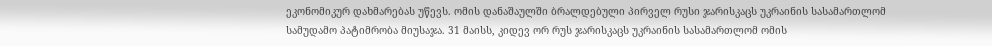ეკონომიკურ დახმარებას უწევს. ომის დანაშაულში ბრალდებული პირველ რუსი ჯარისკაცს უკრაინის სასამართლომ სამუდამო პატიმრობა მიუსაჯა. 31 მაისს, კიდევ ორ რუს ჯარისკაცს უკრაინის სასამართლომ ომის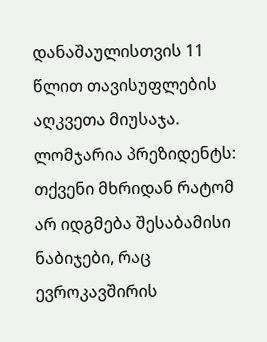დანაშაულისთვის 11 წლით თავისუფლების აღკვეთა მიუსაჯა.
ლომჯარია პრეზიდენტს: თქვენი მხრიდან რატომ არ იდგმება შესაბამისი ნაბიჯები, რაც ევროკავშირის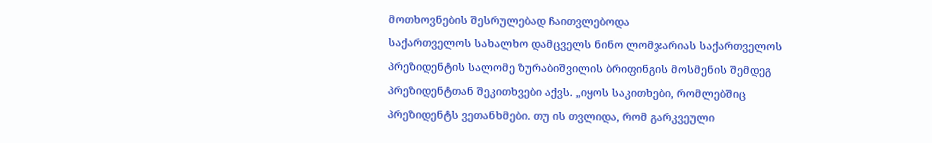მოთხოვნების შესრულებად ჩაითვლებოდა
საქართველოს სახალხო დამცველს ნინო ლომჯარიას საქართველოს პრეზიდენტის სალომე ზურაბიშვილის ბრიფინგის მოსმენის შემდეგ პრეზიდენტთან შეკითხვები აქვს. „იყოს საკითხები, რომლებშიც პრეზიდენტს ვეთანხმები. თუ ის თვლიდა, რომ გარკვეული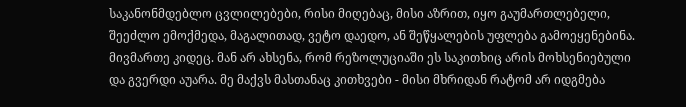საკანონმდებლო ცვლილებები, რისი მიღებაც, მისი აზრით, იყო გაუმართლებელი, შეეძლო ემოქმედა, მაგალითად, ვეტო დაედო, ან შეწყალების უფლება გამოეყენებინა. მივმართე კიდეც. მან არ ახსენა, რომ რეზოლუციაში ეს საკითხიც არის მოხსენიებული და გვერდი აუარა. მე მაქვს მასთანაც კითხვები - მისი მხრიდან რატომ არ იდგმება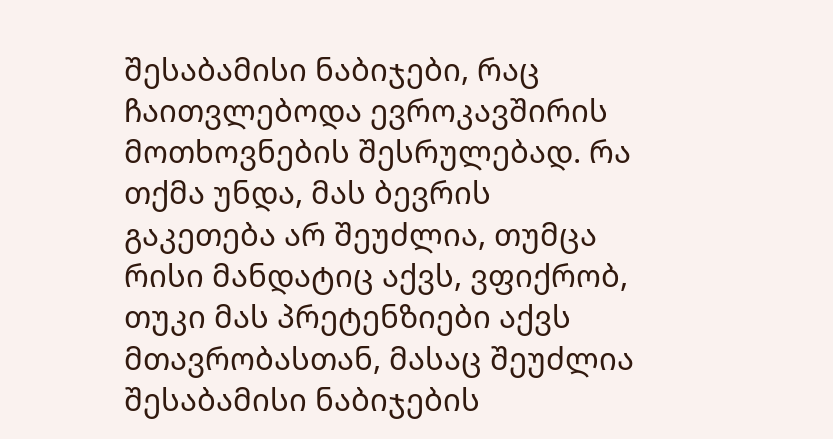შესაბამისი ნაბიჯები, რაც ჩაითვლებოდა ევროკავშირის მოთხოვნების შესრულებად. რა თქმა უნდა, მას ბევრის გაკეთება არ შეუძლია, თუმცა რისი მანდატიც აქვს, ვფიქრობ, თუკი მას პრეტენზიები აქვს მთავრობასთან, მასაც შეუძლია შესაბამისი ნაბიჯების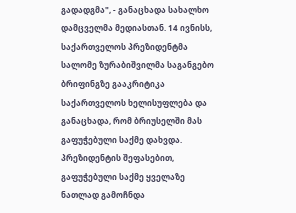გადადგმა", - განაცხადა სახალხო დამცველმა მედიასთან. 14 ივნისს, საქართველოს პრეზიდენტმა სალომე ზურაბიშვილმა საგანგებო ბრიფინგზე გააკრიტიკა საქართველოს ხელისუფლება და განაცხადა, რომ ბრიუსელში მას გაფუჭებული საქმე დახვდა. პრეზიდენტის შეფასებით, გაფუჭებული საქმე ყველაზე ნათლად გამოჩნდა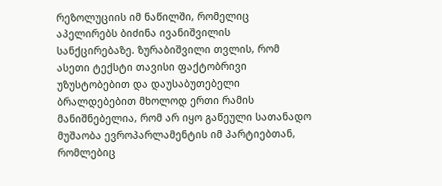რეზოლუციის იმ ნაწილში, რომელიც აპელირებს ბიძინა ივანიშვილის სანქცირებაზე. ზურაბიშვილი თვლის, რომ ასეთი ტექსტი თავისი ფაქტობრივი უზუსტობებით და დაუსაბუთებელი ბრალდებებით მხოლოდ ერთი რამის მანიშნებელია, რომ არ იყო გაწეული სათანადო მუშაობა ევროპარლამენტის იმ პარტიებთან, რომლებიც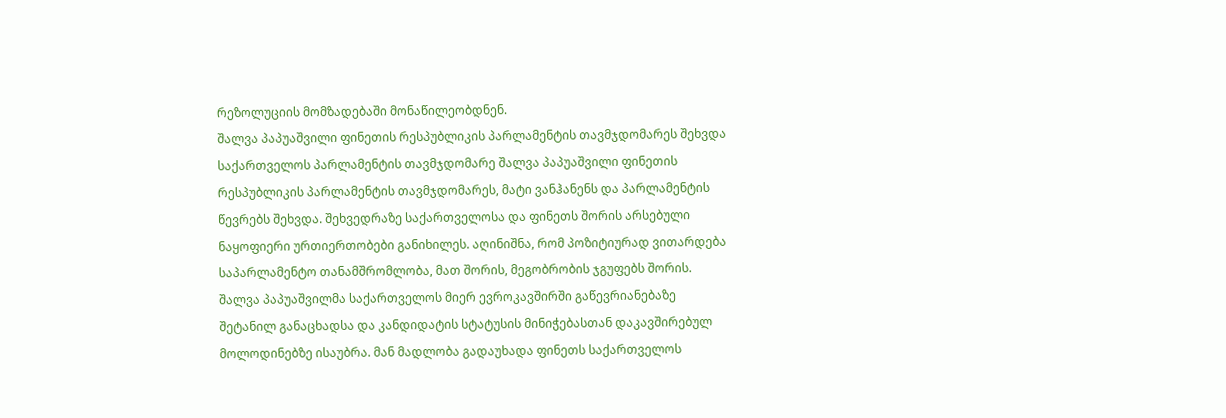რეზოლუციის მომზადებაში მონაწილეობდნენ.
შალვა პაპუაშვილი ფინეთის რესპუბლიკის პარლამენტის თავმჯდომარეს შეხვდა
საქართველოს პარლამენტის თავმჯდომარე შალვა პაპუაშვილი ფინეთის რესპუბლიკის პარლამენტის თავმჯდომარეს, მატი ვანჰანენს და პარლამენტის წევრებს შეხვდა. შეხვედრაზე საქართველოსა და ფინეთს შორის არსებული ნაყოფიერი ურთიერთობები განიხილეს. აღინიშნა, რომ პოზიტიურად ვითარდება საპარლამენტო თანამშრომლობა, მათ შორის, მეგობრობის ჯგუფებს შორის. შალვა პაპუაშვილმა საქართველოს მიერ ევროკავშირში გაწევრიანებაზე შეტანილ განაცხადსა და კანდიდატის სტატუსის მინიჭებასთან დაკავშირებულ მოლოდინებზე ისაუბრა. მან მადლობა გადაუხადა ფინეთს საქართველოს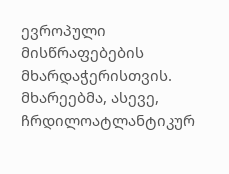ევროპული მისწრაფებების მხარდაჭერისთვის. მხარეებმა, ასევე, ჩრდილოატლანტიკურ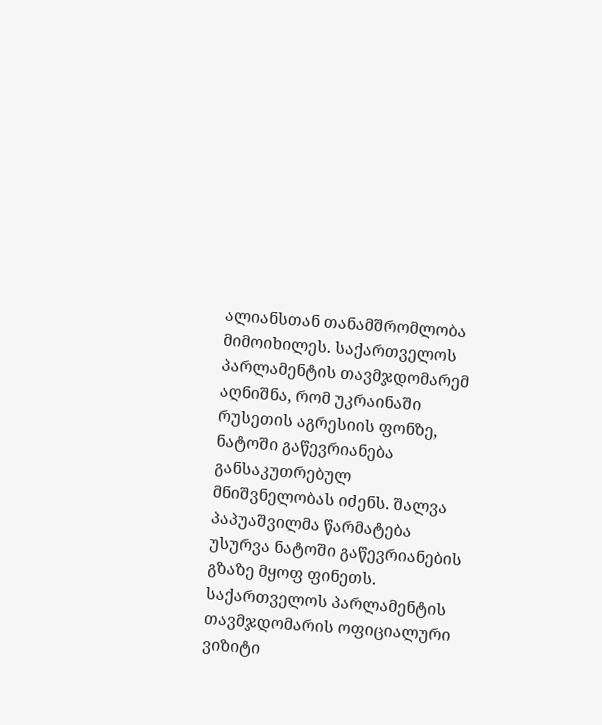ალიანსთან თანამშრომლობა მიმოიხილეს. საქართველოს პარლამენტის თავმჯდომარემ აღნიშნა, რომ უკრაინაში რუსეთის აგრესიის ფონზე, ნატოში გაწევრიანება განსაკუთრებულ მნიშვნელობას იძენს. შალვა პაპუაშვილმა წარმატება უსურვა ნატოში გაწევრიანების გზაზე მყოფ ფინეთს. საქართველოს პარლამენტის თავმჯდომარის ოფიციალური ვიზიტი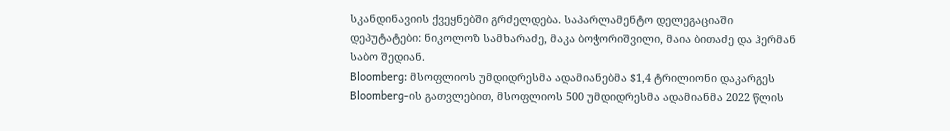სკანდინავიის ქვეყნებში გრძელდება. საპარლამენტო დელეგაციაში დეპუტატები: ნიკოლოზ სამხარაძე, მაკა ბოჭორიშვილი, მაია ბითაძე და ჰერმან საბო შედიან.
Bloomberg: მსოფლიოს უმდიდრესმა ადამიანებმა $1,4 ტრილიონი დაკარგეს
Bloomberg-ის გათვლებით, მსოფლიოს 500 უმდიდრესმა ადამიანმა 2022 წლის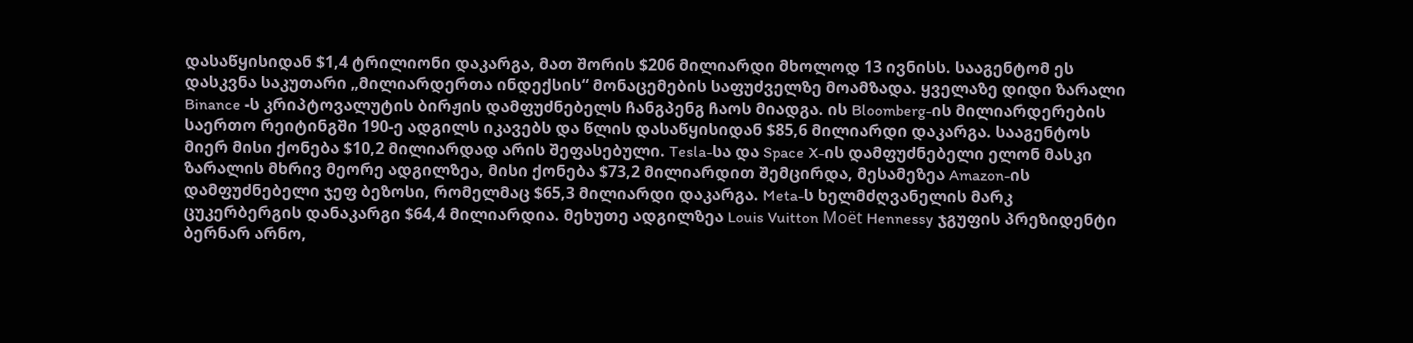დასაწყისიდან $1,4 ტრილიონი დაკარგა, მათ შორის $206 მილიარდი მხოლოდ 13 ივნისს. სააგენტომ ეს დასკვნა საკუთარი „მილიარდერთა ინდექსის“ მონაცემების საფუძველზე მოამზადა. ყველაზე დიდი ზარალი Binance -ს კრიპტოვალუტის ბირჟის დამფუძნებელს ჩანგპენგ ჩაოს მიადგა. ის Bloomberg-ის მილიარდერების საერთო რეიტინგში 190-ე ადგილს იკავებს და წლის დასაწყისიდან $85,6 მილიარდი დაკარგა. სააგენტოს მიერ მისი ქონება $10,2 მილიარდად არის შეფასებული. Tesla-სა და Space X-ის დამფუძნებელი ელონ მასკი ზარალის მხრივ მეორე ადგილზეა, მისი ქონება $73,2 მილიარდით შემცირდა, მესამეზეა Amazon-ის დამფუძნებელი ჯეფ ბეზოსი, რომელმაც $65,3 მილიარდი დაკარგა. Meta-ს ხელმძღვანელის მარკ ცუკერბერგის დანაკარგი $64,4 მილიარდია. მეხუთე ადგილზეა Louis Vuitton Moët Hennessy ჯგუფის პრეზიდენტი ბერნარ არნო,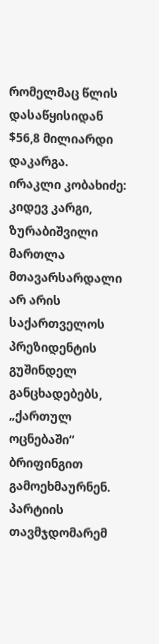რომელმაც წლის დასაწყისიდან $56,8 მილიარდი დაკარგა.
ირაკლი კობახიძე: კიდევ კარგი, ზურაბიშვილი მართლა მთავარსარდალი არ არის
საქართველოს პრეზიდენტის გუშინდელ განცხადებებს, „ქართულ ოცნებაში“ ბრიფინგით გამოეხმაურნენ. პარტიის თავმჯდომარემ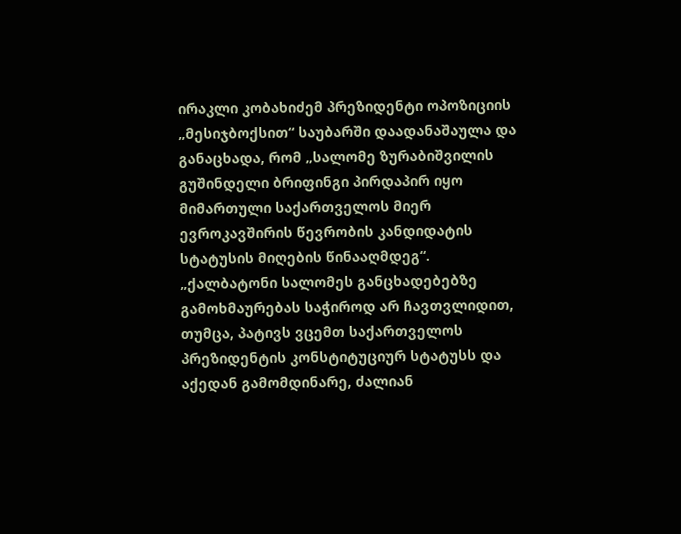ირაკლი კობახიძემ პრეზიდენტი ოპოზიციის „მესიჯბოქსით“ საუბარში დაადანაშაულა და განაცხადა, რომ „სალომე ზურაბიშვილის გუშინდელი ბრიფინგი პირდაპირ იყო მიმართული საქართველოს მიერ ევროკავშირის წევრობის კანდიდატის სტატუსის მიღების წინააღმდეგ“. „ქალბატონი სალომეს განცხადებებზე გამოხმაურებას საჭიროდ არ ჩავთვლიდით, თუმცა, პატივს ვცემთ საქართველოს პრეზიდენტის კონსტიტუციურ სტატუსს და აქედან გამომდინარე, ძალიან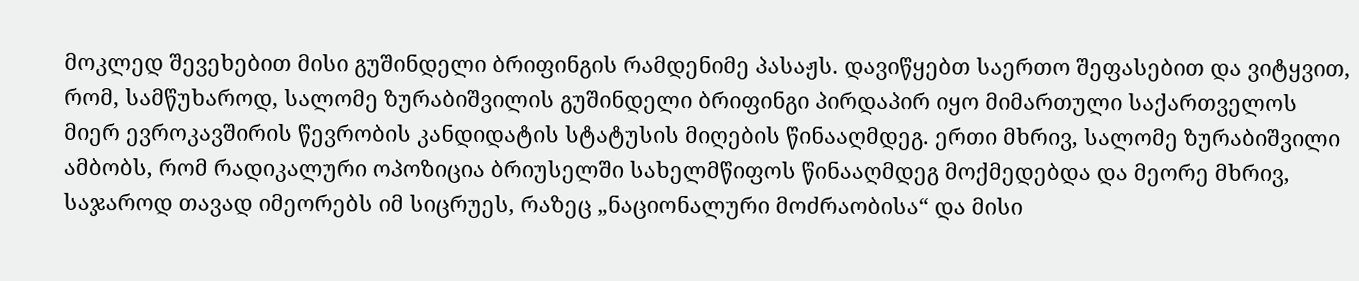მოკლედ შევეხებით მისი გუშინდელი ბრიფინგის რამდენიმე პასაჟს. დავიწყებთ საერთო შეფასებით და ვიტყვით, რომ, სამწუხაროდ, სალომე ზურაბიშვილის გუშინდელი ბრიფინგი პირდაპირ იყო მიმართული საქართველოს მიერ ევროკავშირის წევრობის კანდიდატის სტატუსის მიღების წინააღმდეგ. ერთი მხრივ, სალომე ზურაბიშვილი ამბობს, რომ რადიკალური ოპოზიცია ბრიუსელში სახელმწიფოს წინააღმდეგ მოქმედებდა და მეორე მხრივ, საჯაროდ თავად იმეორებს იმ სიცრუეს, რაზეც „ნაციონალური მოძრაობისა“ და მისი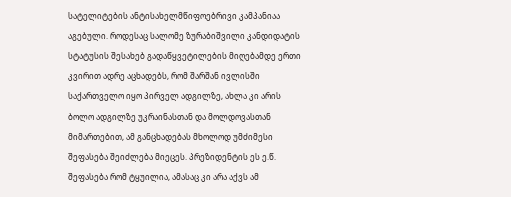სატელიტების ანტისახელმწიფოებრივი კამპანიაა აგებული. როდესაც სალომე ზურაბიშვილი კანდიდატის სტატუსის შესახებ გადაწყვეტილების მიღებამდე ერთი კვირით ადრე აცხადებს, რომ შარშან ივლისში საქართველო იყო პირველ ადგილზე, ახლა კი არის ბოლო ადგილზე უკრაინასთან და მოლდოვასთან მიმართებით, ამ განცხადებას მხოლოდ უმძიმესი შეფასება შეიძლება მიეცეს. პრეზიდენტის ეს ე.წ. შეფასება რომ ტყუილია, ამასაც კი არა აქვს ამ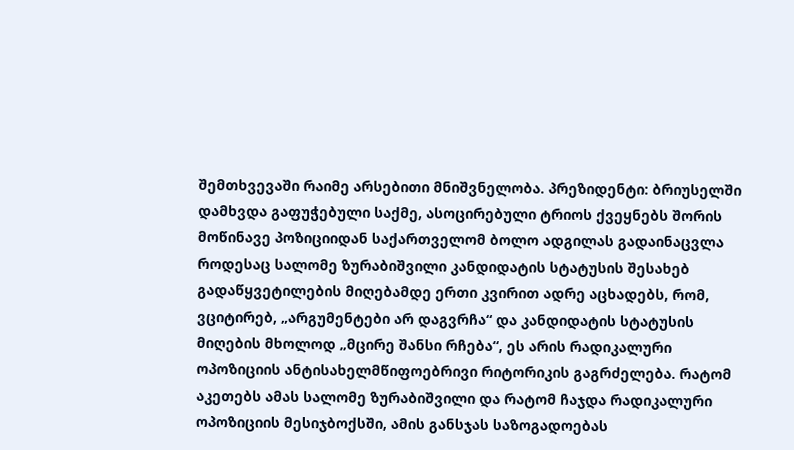შემთხვევაში რაიმე არსებითი მნიშვნელობა. პრეზიდენტი: ბრიუსელში დამხვდა გაფუჭებული საქმე, ასოცირებული ტრიოს ქვეყნებს შორის მოწინავე პოზიციიდან საქართველომ ბოლო ადგილას გადაინაცვლა როდესაც სალომე ზურაბიშვილი კანდიდატის სტატუსის შესახებ გადაწყვეტილების მიღებამდე ერთი კვირით ადრე აცხადებს, რომ, ვციტირებ, „არგუმენტები არ დაგვრჩა“ და კანდიდატის სტატუსის მიღების მხოლოდ „მცირე შანსი რჩება“, ეს არის რადიკალური ოპოზიციის ანტისახელმწიფოებრივი რიტორიკის გაგრძელება. რატომ აკეთებს ამას სალომე ზურაბიშვილი და რატომ ჩაჯდა რადიკალური ოპოზიციის მესიჯბოქსში, ამის განსჯას საზოგადოებას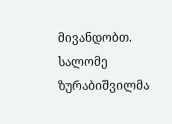მივანდობთ. სალომე ზურაბიშვილმა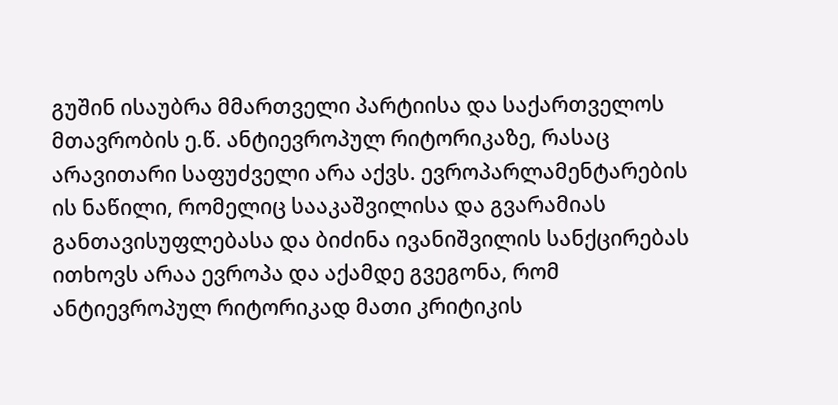გუშინ ისაუბრა მმართველი პარტიისა და საქართველოს მთავრობის ე.წ. ანტიევროპულ რიტორიკაზე, რასაც არავითარი საფუძველი არა აქვს. ევროპარლამენტარების ის ნაწილი, რომელიც სააკაშვილისა და გვარამიას განთავისუფლებასა და ბიძინა ივანიშვილის სანქცირებას ითხოვს არაა ევროპა და აქამდე გვეგონა, რომ ანტიევროპულ რიტორიკად მათი კრიტიკის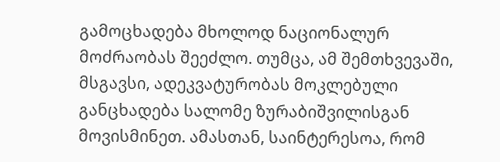გამოცხადება მხოლოდ ნაციონალურ მოძრაობას შეეძლო. თუმცა, ამ შემთხვევაში, მსგავსი, ადეკვატურობას მოკლებული განცხადება სალომე ზურაბიშვილისგან მოვისმინეთ. ამასთან, საინტერესოა, რომ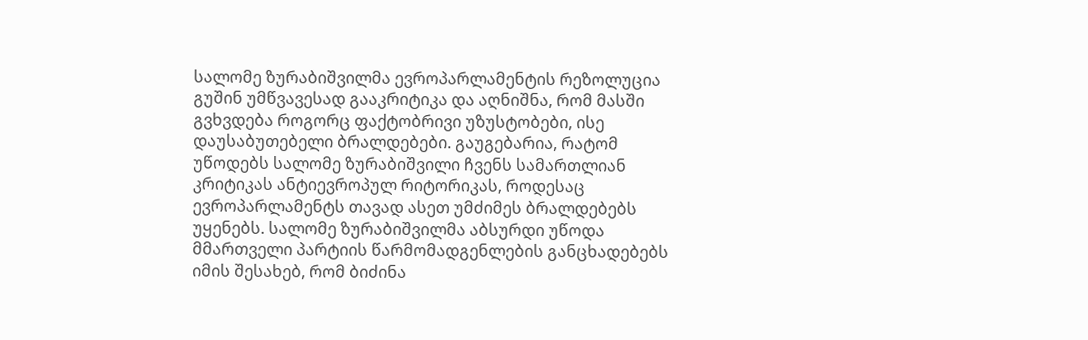სალომე ზურაბიშვილმა ევროპარლამენტის რეზოლუცია გუშინ უმწვავესად გააკრიტიკა და აღნიშნა, რომ მასში გვხვდება როგორც ფაქტობრივი უზუსტობები, ისე დაუსაბუთებელი ბრალდებები. გაუგებარია, რატომ უწოდებს სალომე ზურაბიშვილი ჩვენს სამართლიან კრიტიკას ანტიევროპულ რიტორიკას, როდესაც ევროპარლამენტს თავად ასეთ უმძიმეს ბრალდებებს უყენებს. სალომე ზურაბიშვილმა აბსურდი უწოდა მმართველი პარტიის წარმომადგენლების განცხადებებს იმის შესახებ, რომ ბიძინა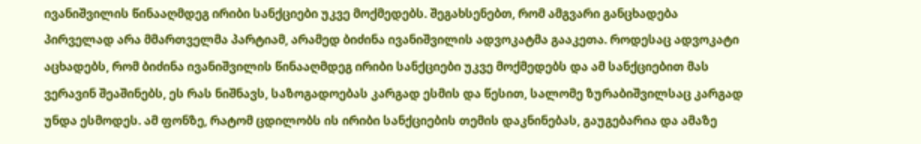ივანიშვილის წინააღმდეგ ირიბი სანქციები უკვე მოქმედებს. შეგახსენებთ, რომ ამგვარი განცხადება პირველად არა მმართველმა პარტიამ, არამედ ბიძინა ივანიშვილის ადვოკატმა გააკეთა. როდესაც ადვოკატი აცხადებს, რომ ბიძინა ივანიშვილის წინააღმდეგ ირიბი სანქციები უკვე მოქმედებს და ამ სანქციებით მას ვერავინ შეაშინებს, ეს რას ნიშნავს, საზოგადოებას კარგად ესმის და წესით, სალომე ზურაბიშვილსაც კარგად უნდა ესმოდეს. ამ ფონზე, რატომ ცდილობს ის ირიბი სანქციების თემის დაკნინებას, გაუგებარია და ამაზე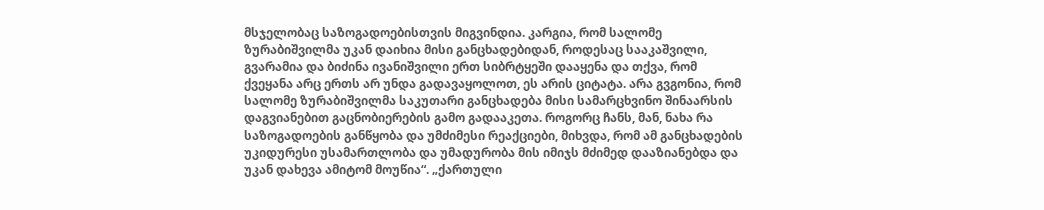მსჯელობაც საზოგადოებისთვის მიგვინდია. კარგია, რომ სალომე ზურაბიშვილმა უკან დაიხია მისი განცხადებიდან, როდესაც სააკაშვილი, გვარამია და ბიძინა ივანიშვილი ერთ სიბრტყეში დააყენა და თქვა, რომ ქვეყანა არც ერთს არ უნდა გადავაყოლოთ, ეს არის ციტატა. არა გვგონია, რომ სალომე ზურაბიშვილმა საკუთარი განცხადება მისი სამარცხვინო შინაარსის დაგვიანებით გაცნობიერების გამო გადააკეთა. როგორც ჩანს, მან, ნახა რა საზოგადოების განწყობა და უმძიმესი რეაქციები, მიხვდა, რომ ამ განცხადების უკიდურესი უსამართლობა და უმადურობა მის იმიჯს მძიმედ დააზიანებდა და უკან დახევა ამიტომ მოუწია“. „ქართული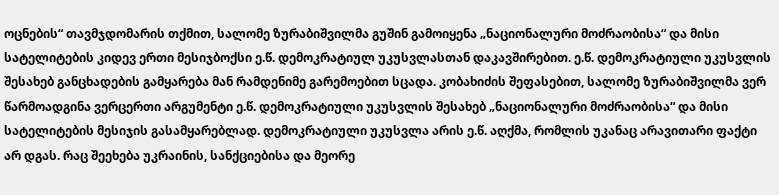ოცნების“ თავმჯდომარის თქმით, სალომე ზურაბიშვილმა გუშინ გამოიყენა „ნაციონალური მოძრაობისა“ და მისი სატელიტების კიდევ ერთი მესიჯბოქსი ე.წ. დემოკრატიულ უკუსვლასთან დაკავშირებით. ე.წ. დემოკრატიული უკუსვლის შესახებ განცხადების გამყარება მან რამდენიმე გარემოებით სცადა. კობახიძის შეფასებით, სალომე ზურაბიშვილმა ვერ წარმოადგინა ვერცერთი არგუმენტი ე.წ. დემოკრატიული უკუსვლის შესახებ „ნაციონალური მოძრაობისა“ და მისი სატელიტების მესიჯის გასამყარებლად. დემოკრატიული უკუსვლა არის ე.წ. აღქმა, რომლის უკანაც არავითარი ფაქტი არ დგას. რაც შეეხება უკრაინის, სანქციებისა და მეორე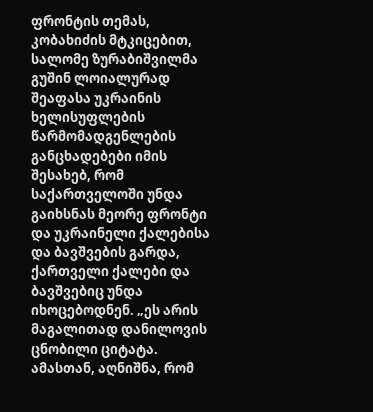ფრონტის თემას, კობახიძის მტკიცებით, სალომე ზურაბიშვილმა გუშინ ლოიალურად შეაფასა უკრაინის ხელისუფლების წარმომადგენლების განცხადებები იმის შესახებ, რომ საქართველოში უნდა გაიხსნას მეორე ფრონტი და უკრაინელი ქალებისა და ბავშვების გარდა, ქართველი ქალები და ბავშვებიც უნდა იხოცებოდნენ. „ეს არის მაგალითად დანილოვის ცნობილი ციტატა. ამასთან, აღნიშნა, რომ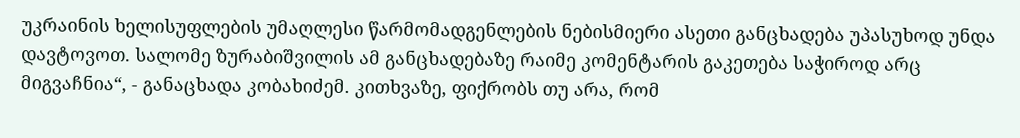უკრაინის ხელისუფლების უმაღლესი წარმომადგენლების ნებისმიერი ასეთი განცხადება უპასუხოდ უნდა დავტოვოთ. სალომე ზურაბიშვილის ამ განცხადებაზე რაიმე კომენტარის გაკეთება საჭიროდ არც მიგვაჩნია“, - განაცხადა კობახიძემ. კითხვაზე, ფიქრობს თუ არა, რომ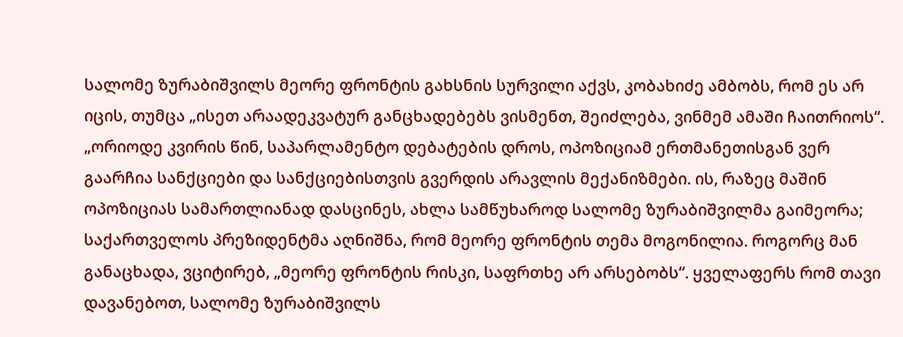სალომე ზურაბიშვილს მეორე ფრონტის გახსნის სურვილი აქვს, კობახიძე ამბობს, რომ ეს არ იცის, თუმცა „ისეთ არაადეკვატურ განცხადებებს ვისმენთ, შეიძლება, ვინმემ ამაში ჩაითრიოს“. „ორიოდე კვირის წინ, საპარლამენტო დებატების დროს, ოპოზიციამ ერთმანეთისგან ვერ გაარჩია სანქციები და სანქციებისთვის გვერდის არავლის მექანიზმები. ის, რაზეც მაშინ ოპოზიციას სამართლიანად დასცინეს, ახლა სამწუხაროდ სალომე ზურაბიშვილმა გაიმეორა; საქართველოს პრეზიდენტმა აღნიშნა, რომ მეორე ფრონტის თემა მოგონილია. როგორც მან განაცხადა, ვციტირებ, „მეორე ფრონტის რისკი, საფრთხე არ არსებობს“. ყველაფერს რომ თავი დავანებოთ, სალომე ზურაბიშვილს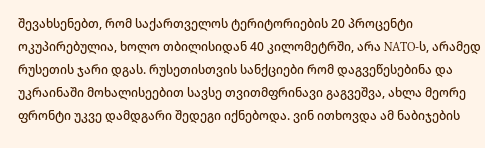შევახსენებთ, რომ საქართველოს ტერიტორიების 20 პროცენტი ოკუპირებულია, ხოლო თბილისიდან 40 კილომეტრში, არა NATO-ს, არამედ რუსეთის ჯარი დგას. რუსეთისთვის სანქციები რომ დაგვეწესებინა და უკრაინაში მოხალისეებით სავსე თვითმფრინავი გაგვეშვა, ახლა მეორე ფრონტი უკვე დამდგარი შედეგი იქნებოდა. ვინ ითხოვდა ამ ნაბიჯების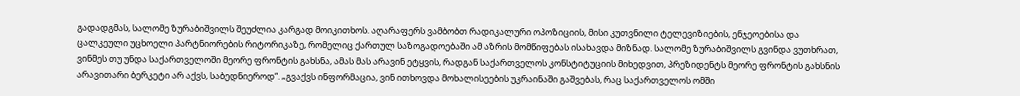გადადგმას, სალომე ზურაბიშვილს შეუძლია კარგად მოიკითხოს. აღარაფერს ვამბობთ რადიკალური ოპოზიციის, მისი კუთვნილი ტელევიზიების, ენჯეოებისა და ცალკეული უცხოელი პარტნიორების რიტორიკაზე, რომელიც ქართულ საზოგადოებაში ამ აზრის მომწიფებას ისახავდა მიზნად. სალომე ზურაბიშვილს გვინდა ვუთხრათ, ვინმეს თუ უნდა საქართველოში მეორე ფრონტის გახსნა, ამას მას არავინ ეტყვის, რადგან საქართველოს კონსტიტუციის მიხედვით, პრეზიდენტს მეორე ფრონტის გახსნის არავითარი ბერკეტი არ აქვს, საბედნიეროდ“. „გვაქვს ინფორმაცია, ვინ ითხოვდა მოხალისეების უკრაინაში გაშვებას, რაც საქართველოს ომში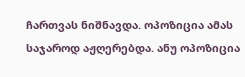ჩართვას ნიშნავდა. ოპოზიცია ამას საჯაროდ აჟღერებდა. ანუ ოპოზიცია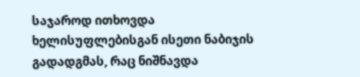საჯაროდ ითხოვდა ხელისუფლებისგან ისეთი ნაბიჯის გადადგმას, რაც ნიშნავდა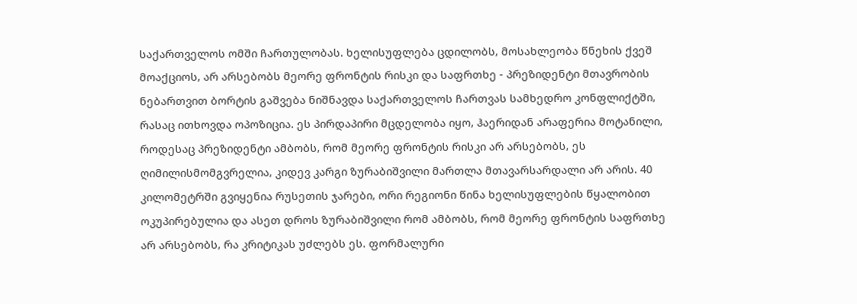საქართველოს ომში ჩართულობას. ხელისუფლება ცდილობს, მოსახლეობა წნეხის ქვეშ მოაქციოს, არ არსებობს მეორე ფრონტის რისკი და საფრთხე - პრეზიდენტი მთავრობის ნებართვით ბორტის გაშვება ნიშნავდა საქართველოს ჩართვას სამხედრო კონფლიქტში, რასაც ითხოვდა ოპოზიცია. ეს პირდაპირი მცდელობა იყო, ჰაერიდან არაფერია მოტანილი, როდესაც პრეზიდენტი ამბობს, რომ მეორე ფრონტის რისკი არ არსებობს, ეს ღიმილისმომგვრელია, კიდევ კარგი ზურაბიშვილი მართლა მთავარსარდალი არ არის. 40 კილომეტრში გვიყენია რუსეთის ჯარები, ორი რეგიონი წინა ხელისუფლების წყალობით ოკუპირებულია და ასეთ დროს ზურაბიშვილი რომ ამბობს, რომ მეორე ფრონტის საფრთხე არ არსებობს, რა კრიტიკას უძლებს ეს. ფორმალური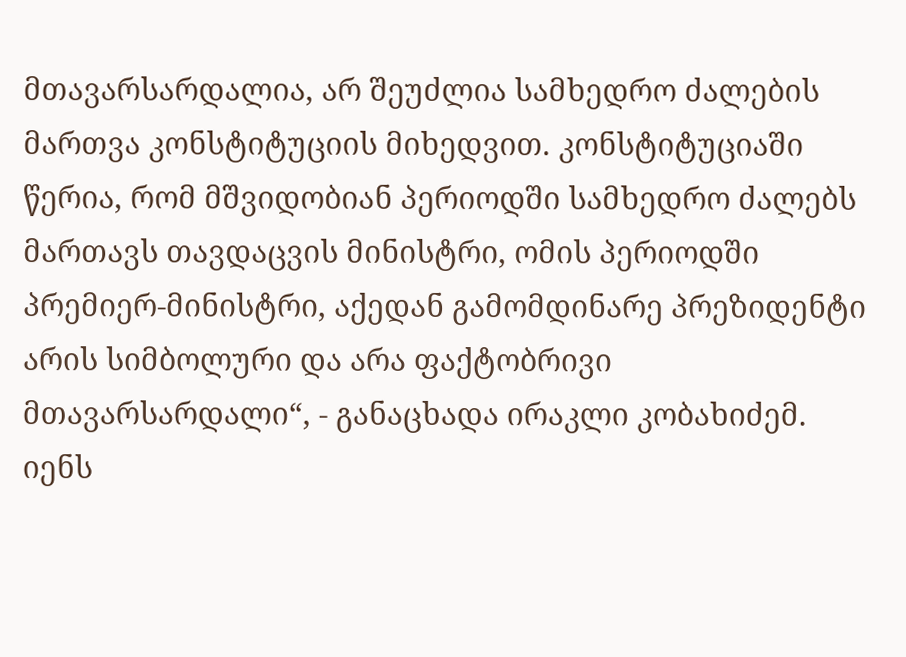მთავარსარდალია, არ შეუძლია სამხედრო ძალების მართვა კონსტიტუციის მიხედვით. კონსტიტუციაში წერია, რომ მშვიდობიან პერიოდში სამხედრო ძალებს მართავს თავდაცვის მინისტრი, ომის პერიოდში პრემიერ-მინისტრი, აქედან გამომდინარე პრეზიდენტი არის სიმბოლური და არა ფაქტობრივი მთავარსარდალი“, - განაცხადა ირაკლი კობახიძემ.
იენს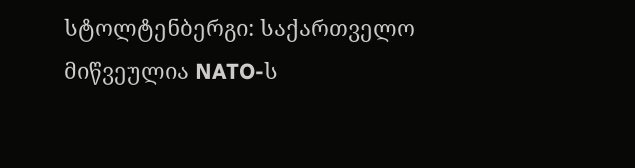სტოლტენბერგი: საქართველო მიწვეულია NATO-ს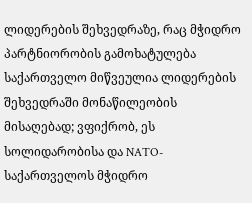ლიდერების შეხვედრაზე, რაც მჭიდრო პარტნიორობის გამოხატულება
საქართველო მიწვეულია ლიდერების შეხვედრაში მონაწილეობის მისაღებად; ვფიქრობ, ეს სოლიდარობისა და NATO-საქართველოს მჭიდრო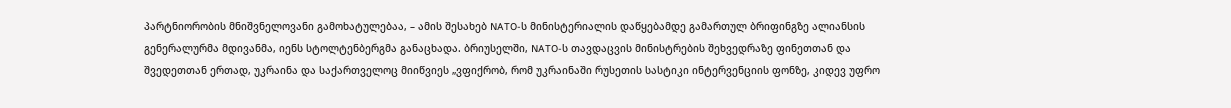პარტნიორობის მნიშვნელოვანი გამოხატულებაა, – ამის შესახებ NATO-ს მინისტერიალის დაწყებამდე გამართულ ბრიფინგზე ალიანსის გენერალურმა მდივანმა, იენს სტოლტენბერგმა განაცხადა. ბრიუსელში, NATO-ს თავდაცვის მინისტრების შეხვედრაზე ფინეთთან და შვედეთთან ერთად, უკრაინა და საქართველოც მიიწვიეს „ვფიქრობ, რომ უკრაინაში რუსეთის სასტიკი ინტერვენციის ფონზე, კიდევ უფრო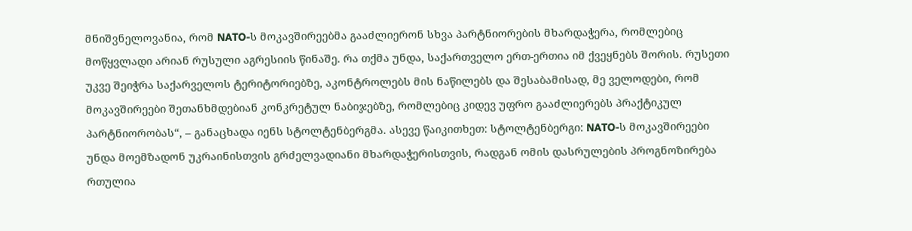მნიშვნელოვანია, რომ NATO-ს მოკავშირეებმა გააძლიერონ სხვა პარტნიორების მხარდაჭერა, რომლებიც მოწყვლადი არიან რუსული აგრესიის წინაშე. რა თქმა უნდა, საქართველო ერთ-ერთია იმ ქვეყნებს შორის. რუსეთი უკვე შეიჭრა საქარველოს ტერიტორიებზე, აკონტროლებს მის ნაწილებს და შესაბამისად, მე ველოდები, რომ მოკავშირეები შეთანხმდებიან კონკრეტულ ნაბიჯებზე, რომლებიც კიდევ უფრო გააძლიერებს პრაქტიკულ პარტნიორობას“, – განაცხადა იენს სტოლტენბერგმა. ასევე წაიკითხეთ: სტოლტენბერგი: NATO-ს მოკავშირეები უნდა მოემზადონ უკრაინისთვის გრძელვადიანი მხარდაჭერისთვის, რადგან ომის დასრულების პროგნოზირება რთულია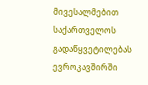მივესალმებით საქართველოს გადაწყვეტილებას ევროკავშირში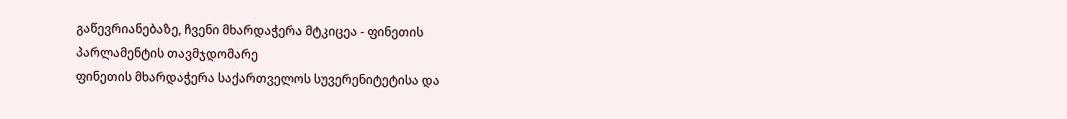გაწევრიანებაზე, ჩვენი მხარდაჭერა მტკიცეა - ფინეთის პარლამენტის თავმჯდომარე
ფინეთის მხარდაჭერა საქართველოს სუვერენიტეტისა და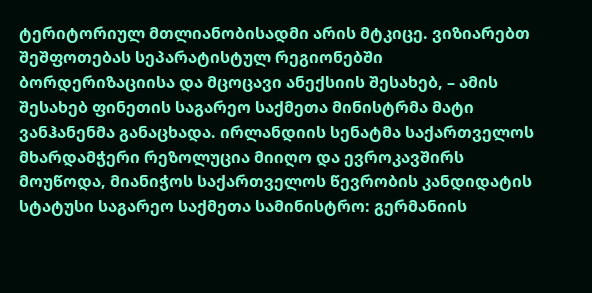ტერიტორიულ მთლიანობისადმი არის მტკიცე. ვიზიარებთ შეშფოთებას სეპარატისტულ რეგიონებში ბორდერიზაციისა და მცოცავი ანექსიის შესახებ, – ამის შესახებ ფინეთის საგარეო საქმეთა მინისტრმა მატი ვანჰანენმა განაცხადა. ირლანდიის სენატმა საქართველოს მხარდამჭერი რეზოლუცია მიიღო და ევროკავშირს მოუწოდა, მიანიჭოს საქართველოს წევრობის კანდიდატის სტატუსი საგარეო საქმეთა სამინისტრო: გერმანიის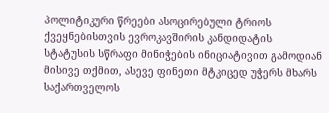პოლიტიკური წრეები ასოცირებული ტრიოს ქვეყნებისთვის ევროკავშირის კანდიდატის სტატუსის სწრაფი მინიჭების ინიციატივით გამოდიან მისივე თქმით, ასევე ფინეთი მტკიცედ უჭერს მხარს საქართველოს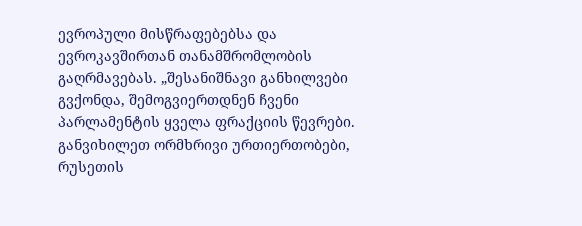ევროპული მისწრაფებებსა და ევროკავშირთან თანამშრომლობის გაღრმავებას. „შესანიშნავი განხილვები გვქონდა, შემოგვიერთდნენ ჩვენი პარლამენტის ყველა ფრაქციის წევრები. განვიხილეთ ორმხრივი ურთიერთობები, რუსეთის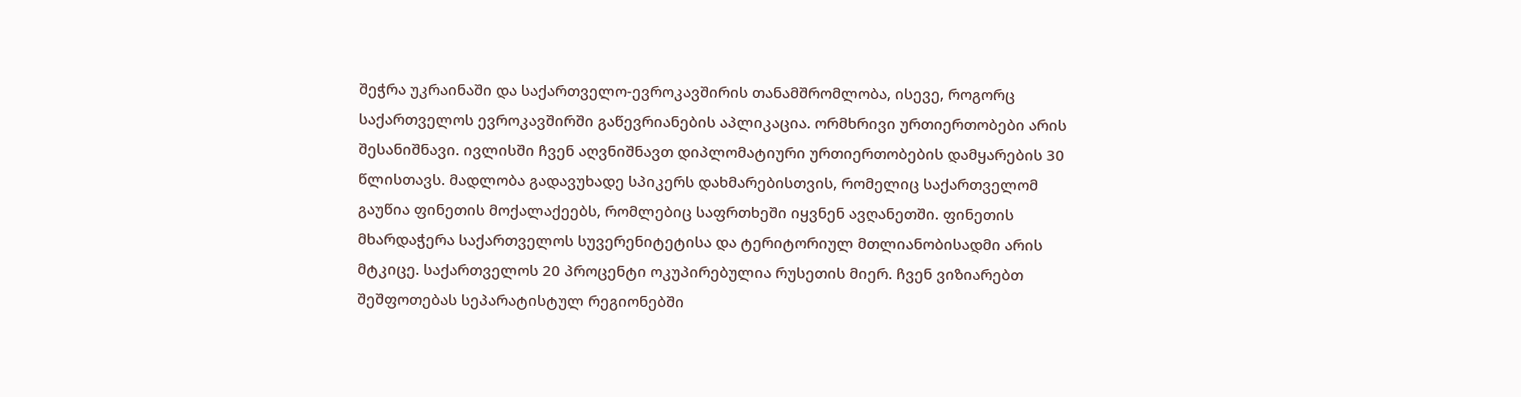შეჭრა უკრაინაში და საქართველო-ევროკავშირის თანამშრომლობა, ისევე, როგორც საქართველოს ევროკავშირში გაწევრიანების აპლიკაცია. ორმხრივი ურთიერთობები არის შესანიშნავი. ივლისში ჩვენ აღვნიშნავთ დიპლომატიური ურთიერთობების დამყარების 30 წლისთავს. მადლობა გადავუხადე სპიკერს დახმარებისთვის, რომელიც საქართველომ გაუწია ფინეთის მოქალაქეებს, რომლებიც საფრთხეში იყვნენ ავღანეთში. ფინეთის მხარდაჭერა საქართველოს სუვერენიტეტისა და ტერიტორიულ მთლიანობისადმი არის მტკიცე. საქართველოს 20 პროცენტი ოკუპირებულია რუსეთის მიერ. ჩვენ ვიზიარებთ შეშფოთებას სეპარატისტულ რეგიონებში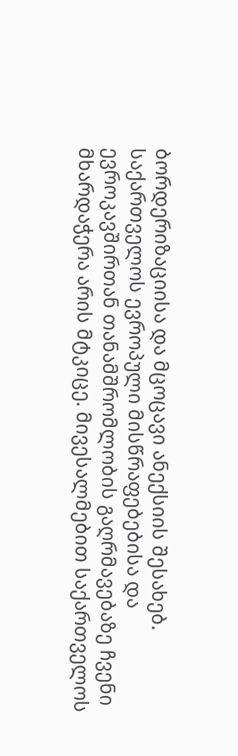ბორდერიზაციისა და მცოცავი ანექსიის შესახებ. საქართველოს ევროპული მისწრაფებებისა და ევროკავშირთან თანამშრომლობის გაღრმავებაზე ჩვენი მხარდაჭერა არის მტკიცე. მივესალმებით საქართველოს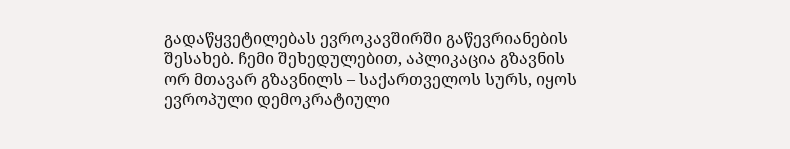გადაწყვეტილებას ევროკავშირში გაწევრიანების შესახებ. ჩემი შეხედულებით, აპლიკაცია გზავნის ორ მთავარ გზავნილს – საქართველოს სურს, იყოს ევროპული დემოკრატიული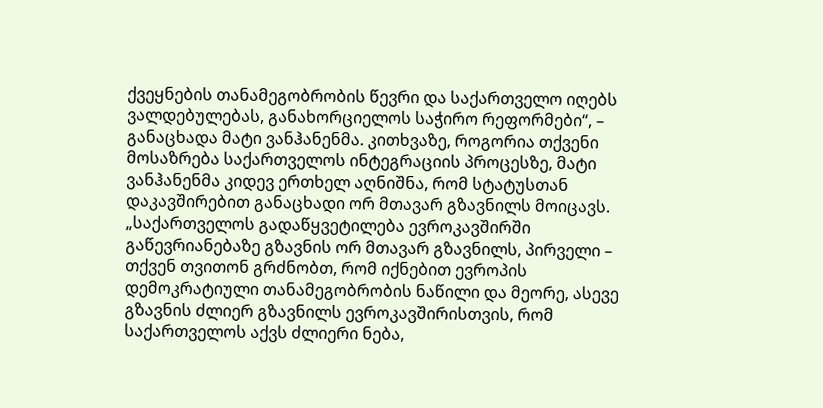ქვეყნების თანამეგობრობის წევრი და საქართველო იღებს ვალდებულებას, განახორციელოს საჭირო რეფორმები“, – განაცხადა მატი ვანჰანენმა. კითხვაზე, როგორია თქვენი მოსაზრება საქართველოს ინტეგრაციის პროცესზე, მატი ვანჰანენმა კიდევ ერთხელ აღნიშნა, რომ სტატუსთან დაკავშირებით განაცხადი ორ მთავარ გზავნილს მოიცავს. „საქართველოს გადაწყვეტილება ევროკავშირში გაწევრიანებაზე გზავნის ორ მთავარ გზავნილს, პირველი – თქვენ თვითონ გრძნობთ, რომ იქნებით ევროპის დემოკრატიული თანამეგობრობის ნაწილი და მეორე, ასევე გზავნის ძლიერ გზავნილს ევროკავშირისთვის, რომ საქართველოს აქვს ძლიერი ნება,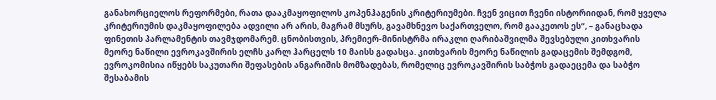განახორციელოს რეფორმები, რათა დააკმაყოფილოს კოპენჰაგენის კრიტერიუმები. ჩვენ ვიცით ჩვენი ისტორიიდან, რომ ყველა კრიტერიუმის დაკმაყოფილება ადვილი არ არის, მაგრამ მსურს, გავამხნევო საქართველო, რომ გააკეთოს ეს“, – განაცხადა ფინეთის პარლამენტის თავმჯდომარემ. ცნობისთვის, პრემიერ-მინისტრმა ირაკლი ღარიბაშვილმა შევსებული კითხვარის მეორე ნაწილი ევროკავშირის ელჩს კარლ ჰარცელს 10 მაისს გადასცა. კითხვარის მეორე ნაწილის გადაცემის შემდგომ, ევროკომისია იწყებს საკუთარი შეფასების ანგარიშის მომზადებას, რომელიც ევროკავშირის საბჭოს გადაეცემა და საბჭო შესაბამის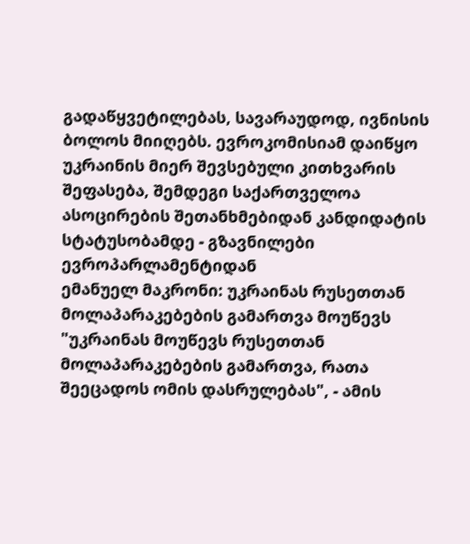გადაწყვეტილებას, სავარაუდოდ, ივნისის ბოლოს მიიღებს. ევროკომისიამ დაიწყო უკრაინის მიერ შევსებული კითხვარის შეფასება, შემდეგი საქართველოა ასოცირების შეთანხმებიდან კანდიდატის სტატუსობამდე - გზავნილები ევროპარლამენტიდან
ემანუელ მაკრონი: უკრაინას რუსეთთან მოლაპარაკებების გამართვა მოუწევს
"უკრაინას მოუწევს რუსეთთან მოლაპარაკებების გამართვა, რათა შეეცადოს ომის დასრულებას", - ამის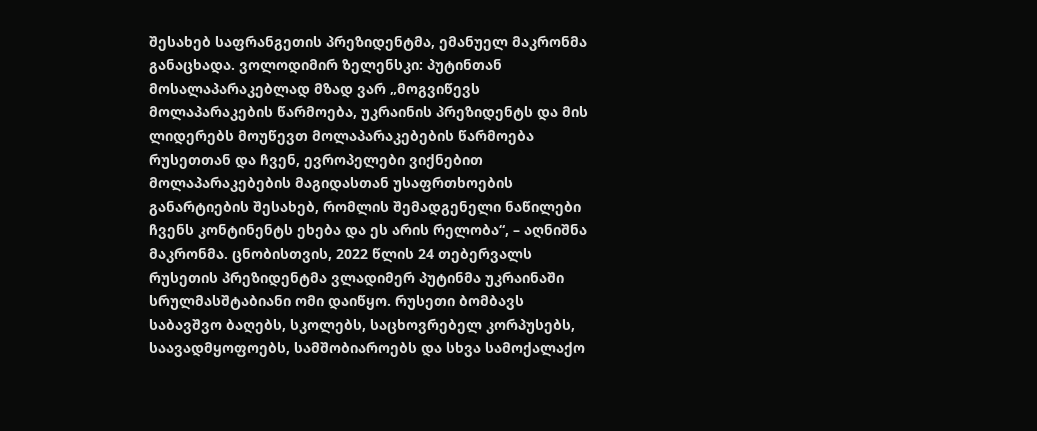შესახებ საფრანგეთის პრეზიდენტმა, ემანუელ მაკრონმა განაცხადა. ვოლოდიმირ ზელენსკი: პუტინთან მოსალაპარაკებლად მზად ვარ „მოგვიწევს მოლაპარაკების წარმოება, უკრაინის პრეზიდენტს და მის ლიდერებს მოუწევთ მოლაპარაკებების წარმოება რუსეთთან და ჩვენ, ევროპელები ვიქნებით მოლაპარაკებების მაგიდასთან უსაფრთხოების განარტიების შესახებ, რომლის შემადგენელი ნაწილები ჩვენს კონტინენტს ეხება და ეს არის რელობა“, – აღნიშნა მაკრონმა. ცნობისთვის, 2022 წლის 24 თებერვალს რუსეთის პრეზიდენტმა ვლადიმერ პუტინმა უკრაინაში სრულმასშტაბიანი ომი დაიწყო. რუსეთი ბომბავს საბავშვო ბაღებს, სკოლებს, საცხოვრებელ კორპუსებს, საავადმყოფოებს, სამშობიაროებს და სხვა სამოქალაქო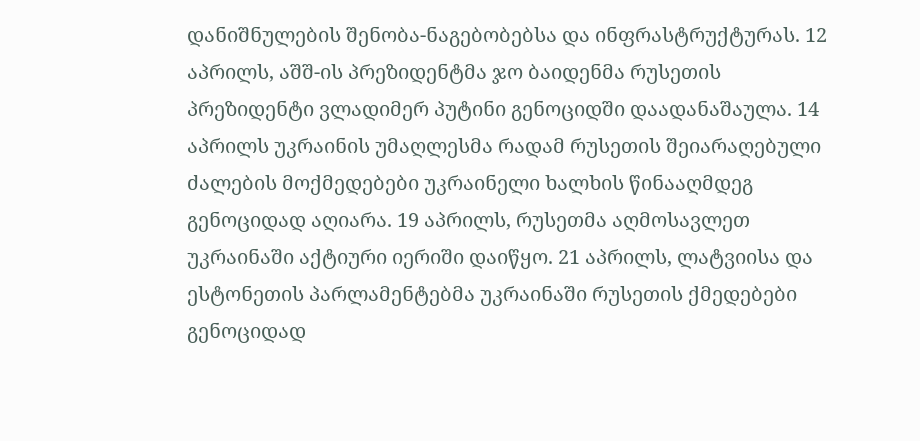დანიშნულების შენობა-ნაგებობებსა და ინფრასტრუქტურას. 12 აპრილს, აშშ-ის პრეზიდენტმა ჯო ბაიდენმა რუსეთის პრეზიდენტი ვლადიმერ პუტინი გენოციდში დაადანაშაულა. 14 აპრილს უკრაინის უმაღლესმა რადამ რუსეთის შეიარაღებული ძალების მოქმედებები უკრაინელი ხალხის წინააღმდეგ გენოციდად აღიარა. 19 აპრილს, რუსეთმა აღმოსავლეთ უკრაინაში აქტიური იერიში დაიწყო. 21 აპრილს, ლატვიისა და ესტონეთის პარლამენტებმა უკრაინაში რუსეთის ქმედებები გენოციდად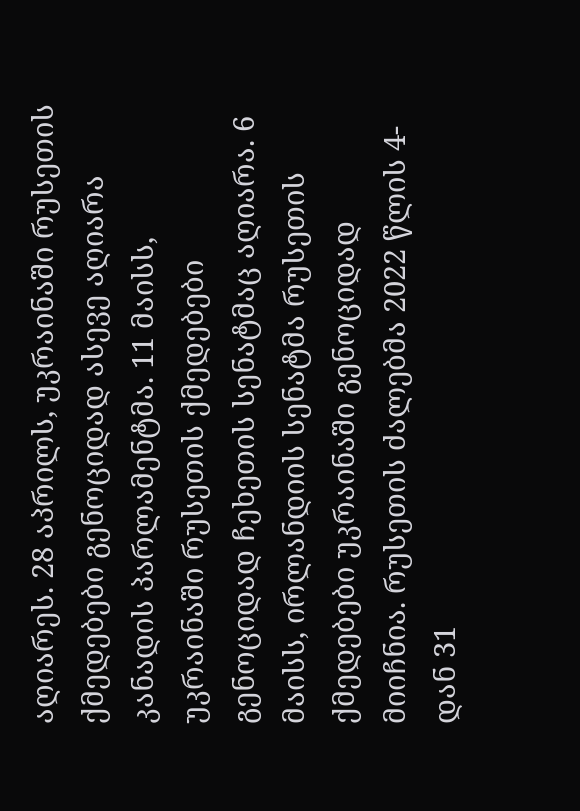აღიარეს. 28 აპრილს, უკრაინაში რუსეთის ქმედებები გენოციდად ასევე აღიარა კანადის პარლამენტმა. 11 მაისს, უკრაინაში რუსეთის ქმედებები გენოციდად ჩეხეთის სენატმაც აღიარა. 6 მაისს, ირლანდიის სენატმა რუსეთის ქმედებები უკრაინაში გენოციდად მიიჩნია. რუსეთის ძალებმა 2022 წლის 4-დან 31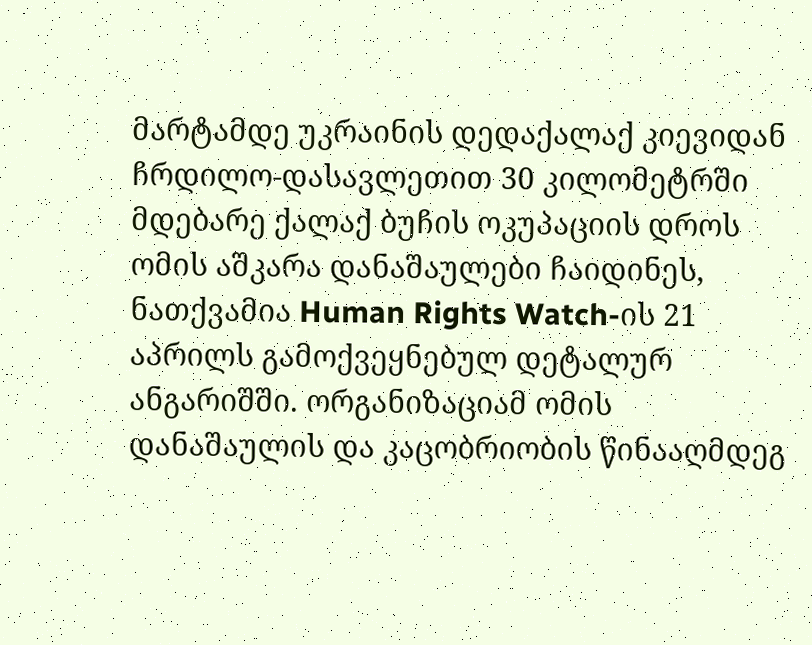მარტამდე უკრაინის დედაქალაქ კიევიდან ჩრდილო-დასავლეთით 30 კილომეტრში მდებარე ქალაქ ბუჩის ოკუპაციის დროს ომის აშკარა დანაშაულები ჩაიდინეს, ნათქვამია Human Rights Watch-ის 21 აპრილს გამოქვეყნებულ დეტალურ ანგარიშში. ორგანიზაციამ ომის დანაშაულის და კაცობრიობის წინააღმდეგ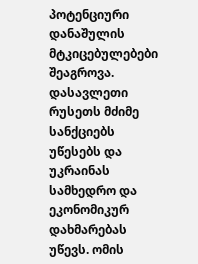პოტენციური დანაშულის მტკიცებულებები შეაგროვა. დასავლეთი რუსეთს მძიმე სანქციებს უწესებს და უკრაინას სამხედრო და ეკონომიკურ დახმარებას უწევს. ომის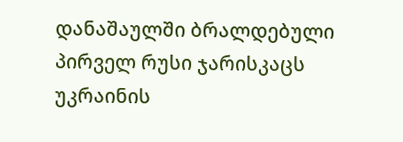დანაშაულში ბრალდებული პირველ რუსი ჯარისკაცს უკრაინის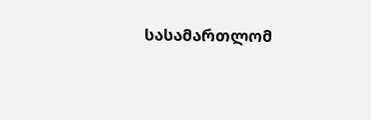სასამართლომ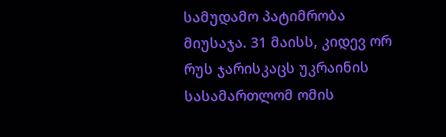სამუდამო პატიმრობა მიუსაჯა. 31 მაისს, კიდევ ორ რუს ჯარისკაცს უკრაინის სასამართლომ ომის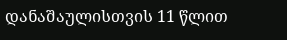დანაშაულისთვის 11 წლით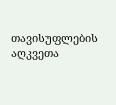თავისუფლების აღკვეთა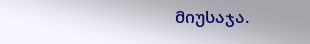მიუსაჯა.